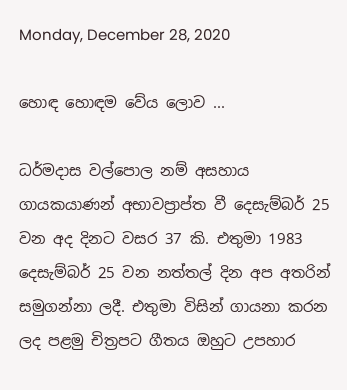Monday, December 28, 2020

හොඳ හොඳම වේය ලොව ...

ධර්මදාස වල්පොල නම් අසහාය ගායකයාණන් අභාවප්‍රාප්ත වී දෙසැම්බර් 25 වන අද දිනට වසර 37 කි. එතුමා 1983 දෙසැම්බර් 25 වන නත්තල් දින අප අතරින් සමුගන්නා ලදී. එතුමා විසින් ගායනා කරන ලද පළමු චිත්‍රපට ගීතය ඔහුට උපහාර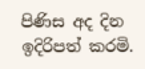පිණිස අද දින ඉදිරිපත් කරමි.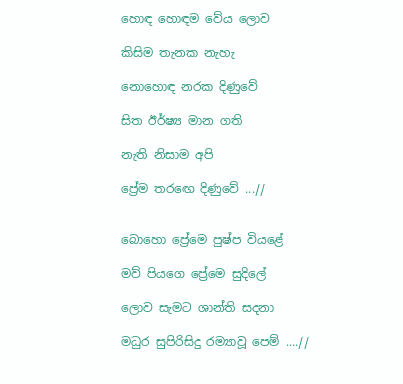හොඳ හොඳම වේය ලොව

කිසිම තැනක නැහැ

නොහොඳ නරක දිණුවේ

සිත ඊර්ෂ්‍ය මාන ගති

නැති නිසාම අපි

ප්‍රේම තරඟෙ දිණුවේ ...//


බොහො ප්‍රේමෙ පුෂ්ප වියළේ

මව් පියගෙ ප්‍රේමෙ සුදිලේ

ලොව සැමට ශාන්ති සදනා

මධුර සුපිරිසිදු රම්‍යාවූ පෙම් ....//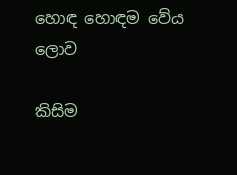හොඳ හොඳම වේය ලොව

කිසිම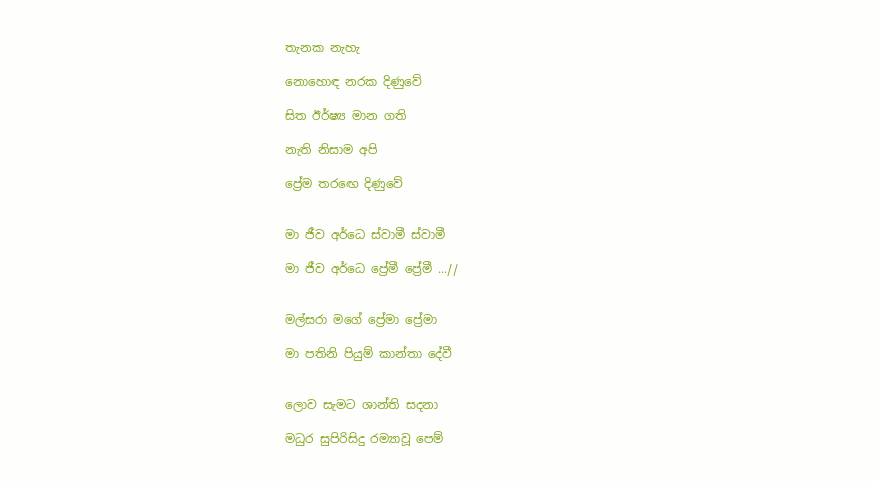තැනක නැහැ

නොහොඳ නරක දිණුවේ

සිත ඊර්ෂ්‍ය මාන ගති

නැති නිසාම අපි

ප්‍රේම තරඟෙ දිණුවේ


මා ජීව අර්ධෙ ස්වාමී ස්වාමී

මා ජීව අර්ධෙ ප්‍රේමී ප්‍රේමී ...//


මල්සරා මගේ ප්‍රේමා ප්‍රේමා

මා පතිනි පියුම් කාන්තා දේවී


ලොව සැමට ශාන්ති සදනා

මධුර සුපිරිසිදු රම්‍යාවූ පෙම්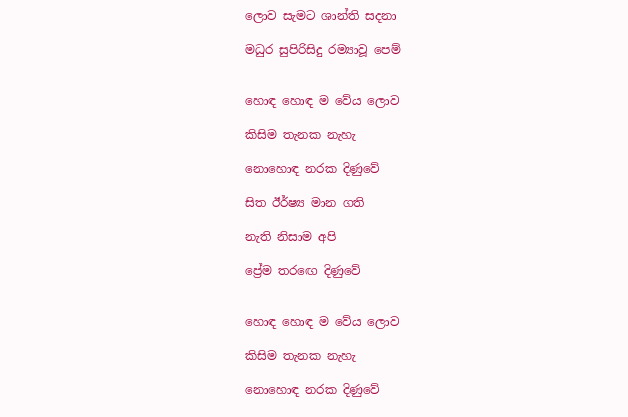ලොව සැමට ශාන්ති සදනා

මධුර සුපිරිසිදු රම්‍යාවූ පෙම්


හොඳ හොඳ ම වේය ලොව

කිසිම තැනක නැහැ

නොහොඳ නරක දිණුවේ

සිත ඊර්ෂ්‍ය මාන ගති

නැති නිසාම අපි

ප්‍රේම තරඟෙ දිණුවේ


හොඳ හොඳ ම වේය ලොව

කිසිම තැනක නැහැ

නොහොඳ නරක දිණුවේ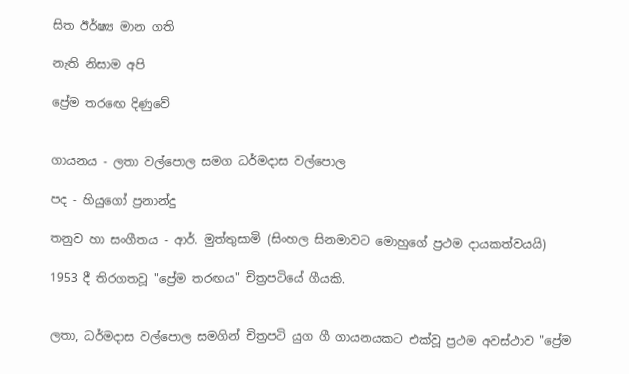සිත ඊර්ෂ්‍ය මාන ගති

නැති නිසාම අපි

ප්‍රේම තරඟෙ දිණුවේ


ගායනය - ලතා වල්පොල සමග ධර්මදාස වල්පොල

පද - හියුගෝ ප්‍රනාන්දු

තනුව හා සංගීතය - ආර්. මුත්තුසාමි (සිංහල සිනමාවට මොහුගේ ප්‍රථම දායකත්වයයි)

1953 දී තිරගතවූ "ප්‍රේම තරඟය" චිත්‍රපටියේ ගීයකි.


ලතා, ධර්මදාස වල්පොල සමගින් චිත්‍රපටි යුග ගී ගායනයකට එක්වූ ප්‍රථම අවස්ථාව "ප්‍රේම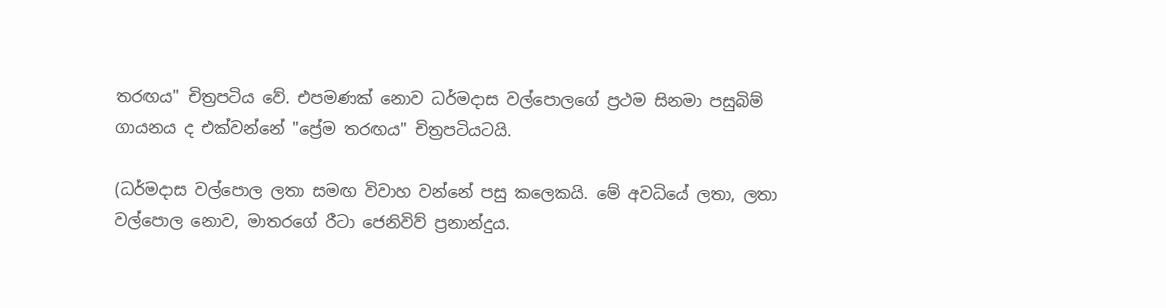තරඟය" චිත්‍රපටිය වේ. එපමණක් නොව ධර්මදාස වල්පොලගේ ප්‍රථම සිනමා පසුබිම් ගායනය ද එක්වන්නේ "ප්‍රේම තරඟය" චිත්‍රපටියටයි.

(ධර්මදාස වල්පොල ලතා සමඟ විවාහ වන්නේ පසු කලෙකයි. මේ අවධියේ ලතා, ලතා වල්පොල නොව, මාතරගේ රීටා ජෙනිවිව් ප්‍රනාන්දුය.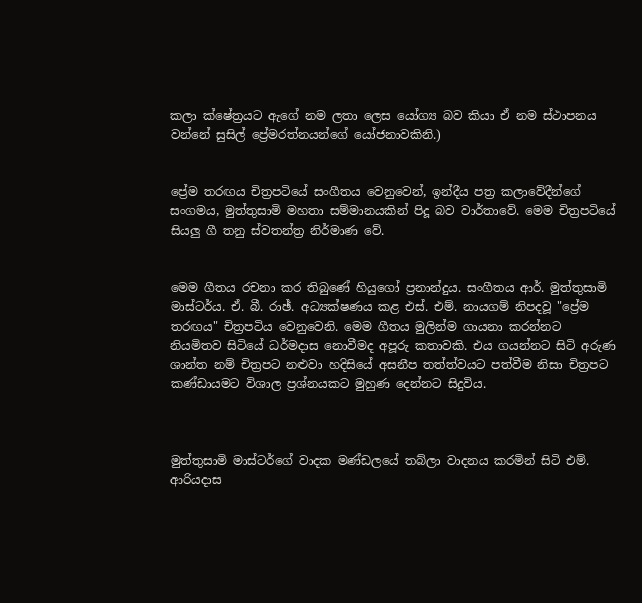කලා ක්ෂේත්‍රයට ඇගේ නම ලතා ලෙස යෝග්‍ය බව කියා ඒ නම ස්ථාපනය වන්නේ සුසිල් ප්‍රේමරත්නයන්ගේ යෝජනාවකිනි.)


ප්‍රේම තරඟය චිත්‍රපටියේ සංගීතය වෙනුවෙන්, ඉන්දීය පත්‍ර කලාවේදීන්ගේ සංගමය, මුත්තුසාමි මහතා සම්මානයකින් පිදූ බව වාර්තාවේ. මෙම චිත්‍රපටියේ සියලු ගී තනු ස්වතන්ත්‍ර නිර්මාණ වේ.


මෙම ගීතය රචනා කර තිබුණේ හියුගෝ ප්‍රනාන්දුය. සංගීතය ආර්. මුත්තුසාමි මාස්‌ටර්ය. ඒ. බී. රාඡ්. අධ්‍යක්ෂණය කළ එස්‌. එම්. නායගම් නිපදවූ "ප්‍රේම තරඟය" චිත්‍රපටිය වෙනුවෙනි. මෙම ගීතය මුලින්ම ගායනා කරන්නට නියමිතව සිටියේ ධර්මදාස නොවීමද අපූරු කතාවකි. එය ගයන්නට සිටි අරුණ ශාන්ත නම් චිත්‍රපට නළුවා හදිසියේ අසනීප තත්ත්වයට පත්වීම නිසා චිත්‍රපට කණ්‌ඩායමට විශාල ප්‍රශ්නයකට මුහුණ දෙන්නට සිදුවිය.



මුත්තුසාමි මාස්‌ටර්ගේ වාදක මණ්‌ඩලයේ තබ්ලා වාදනය කරමින් සිටි එම්. ආරියදාස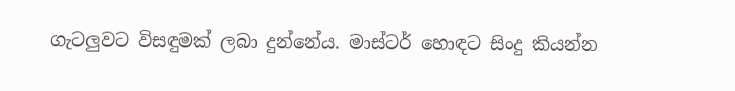ගැටලුවට විසඳුමක්‌ ලබා දුන්නේය. මාස්‌ටර් හොඳට සිංදු කියන්න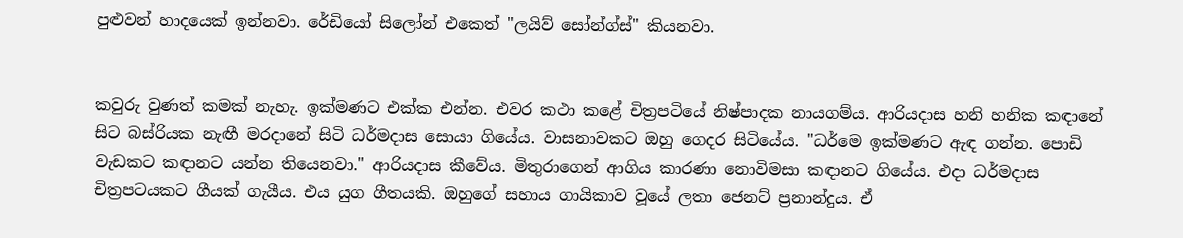පුළුවන් හාදයෙක්‌ ඉන්නවා. රේඩියෝ සිලෝන් එකෙත් "ලයිව් සෝන්ග්ස්‌" කියනවා.


කවුරු වුණත් කමක්‌ නැහැ. ඉක්‌මණට එක්‌ක එන්න. එවර කථා කළේ චිත්‍රපටියේ නිෂ්පාදක නායගම්ය. ආරියදාස හනි හනික කඳානේ සිට බස්‌රියක නැඟී මරදානේ සිටි ධර්මදාස සොයා ගියේය. වාසනාවකට ඔහු ගෙදර සිටියේය. "ධර්මෙ ඉක්‌මණට ඇඳ ගන්න. පොඩි වැඩකට කඳානට යන්න තියෙනවා." ආරියදාස කීවේය. මිතුරාගෙන් ආගිය කාරණා නොවිමසා කඳානට ගියේය. එදා ධර්මදාස චිත්‍රපටයකට ගීයක්‌ ගැයීය. එය යුග ගීතයකි. ඔහුගේ සහාය ගායිකාව වූයේ ලතා ජෙනට්‌ ප්‍රනාන්දුය. ඒ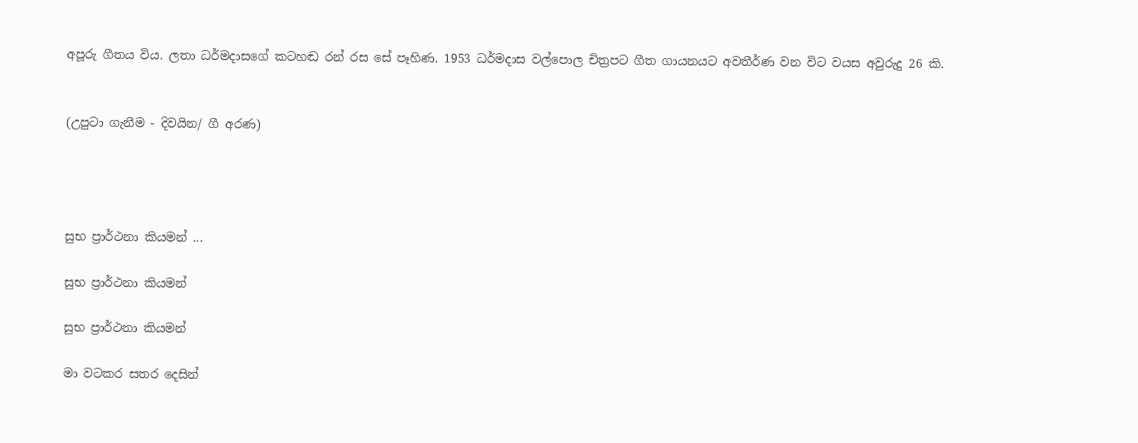අපූරු ගීතය විය. ලතා ධර්මදාසගේ කටහඬ රන් රස සේ පෑහිණ. 1953 ධර්මදාස වල්පොල චිත්‍රපට ගීත ගායනයට අවතීර්ණ වන විට වයස අවුරුදු 26 කි.


(උපුටා ගැනීම - දිවයින/ ගී අරණ)




සුභ ප්‍රාර්ථනා කියමන් ...

සුභ ප්‍රාර්ථනා කියමන්

සුභ ප්‍රාර්ථනා කියමන්

මා වටකර සතර දෙසින්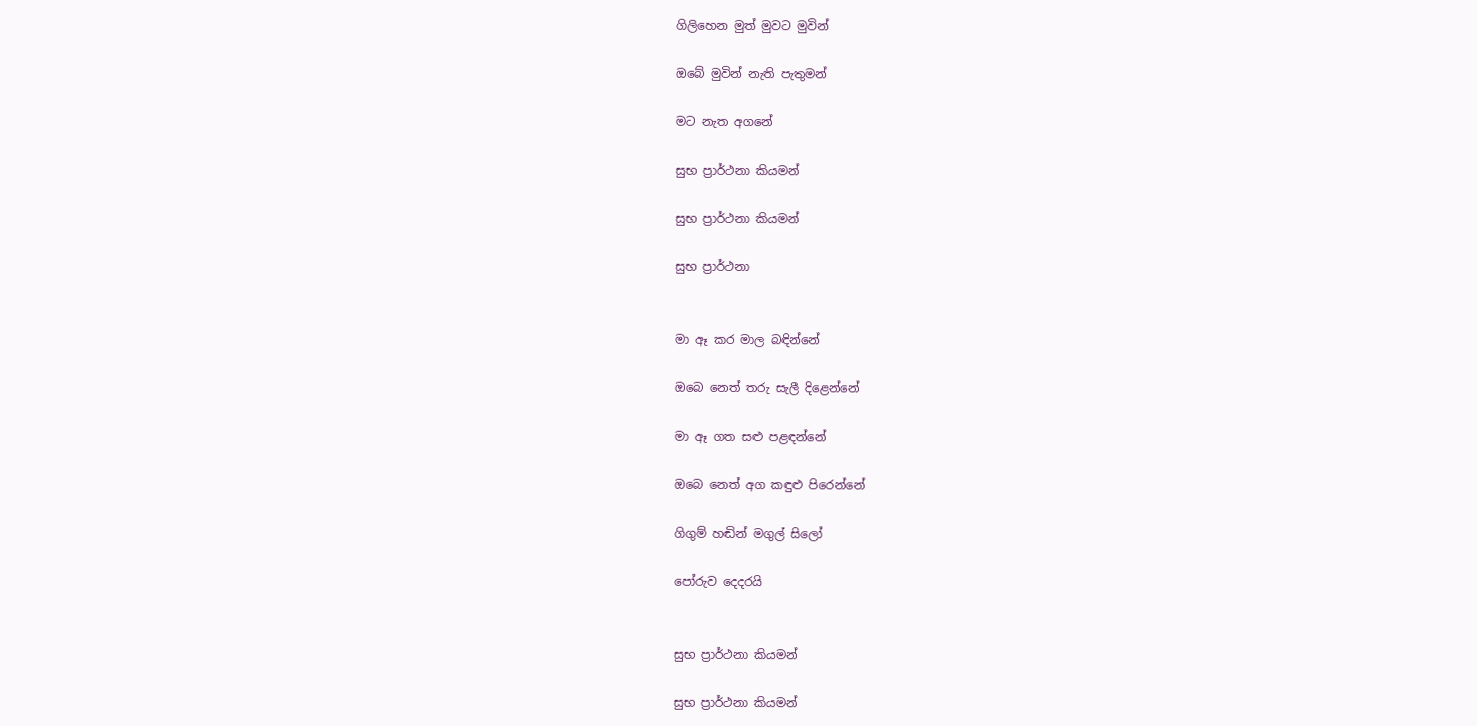ගිලිහෙන මුත් මුවට මුවින්

ඔබේ මුවින් නැති පැතුමන්

මට නැත අගනේ

සුභ ප්‍රාර්ථනා කියමන්

සුභ ප්‍රාර්ථනා කියමන්

සුභ ප්‍රාර්ථනා


මා ඈ කර මාල බඳින්නේ

ඔබෙ නෙත් තරු සැලී දිළෙන්නේ

මා ඈ ගත සළු පළඳන්නේ

ඔබෙ නෙත් අග කඳුළු පිරෙන්නේ

ගිගුම් හඬින් මගුල් සිලෝ

පෝරුව දෙදරයි


සුභ ප්‍රාර්ථනා කියමන්

සුභ ප්‍රාර්ථනා කියමන්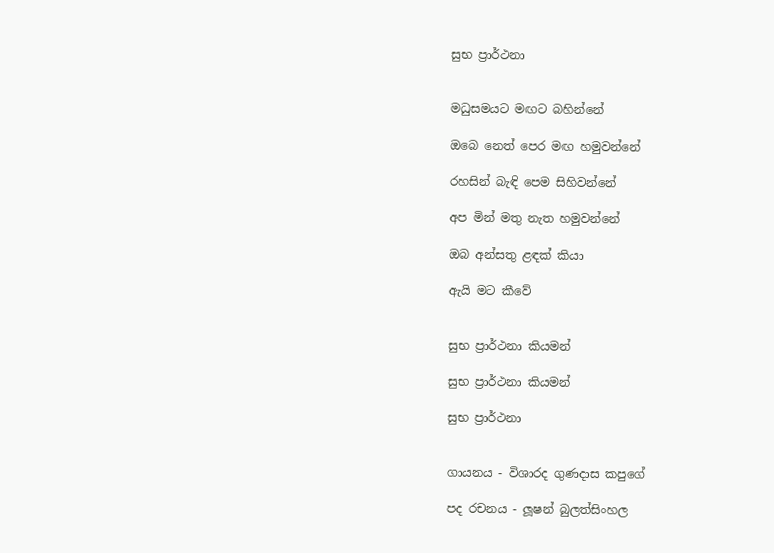සුභ ප්‍රාර්ථනා


මධුසමයට මඟට බහින්නේ

ඔබෙ නෙත් පෙර මඟ හමුවන්නේ

රහසින් බැඳි පෙම සිහිවන්නේ

අප මින් මතු නැත හමුවන්නේ

ඔබ අන්සතු ළඳක් කියා

ඇයි මට කීවේ


සුභ ප්‍රාර්ථනා කියමන්

සුභ ප්‍රාර්ථනා කියමන්

සුභ ප්‍රාර්ථනා


ගායනය - විශාරද ගුණදාස කපුගේ

පද රචනය - ලූෂන් බුලත්සිංහල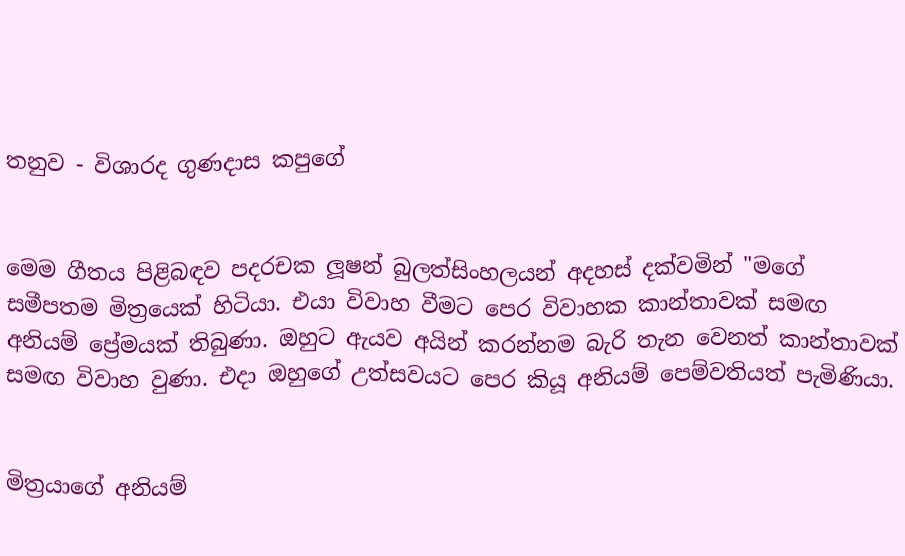තනුව - විශාරද ගුණදාස කපුගේ


මෙම ගීතය පිළිබඳව පදරචක ලූෂන් බුලත්සිංහලයන් අදහස් දක්වමින් "මගේ සමීපතම මිත්‍රයෙක් හිටියා. එයා විවාහ වීමට පෙර විවාහක කාන්තාවක් සමඟ අනියම් ප්‍රේමයක් තිබුණා. ඔහුට ඇයව අයින් කරන්නම බැරි තැන වෙනත් කාන්තාවක් සමඟ විවාහ වුණා. එදා ඔහුගේ උත්සවයට පෙර කියූ අනියම් පෙම්වතියත් පැමිණියා.


මිත්‍රයාගේ අනියම්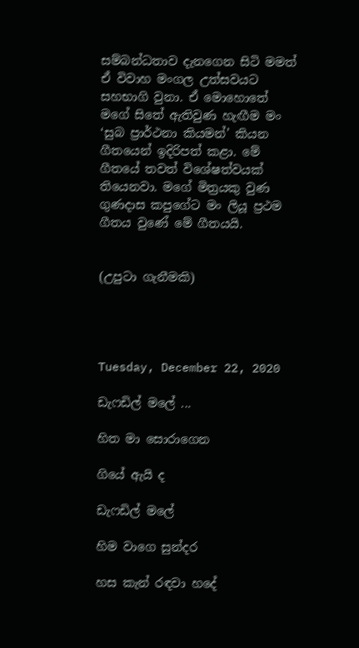සම්බන්ධතාව දැනගෙන සිටි මමත් ඒ විවාහ මංගල උත්සවයට සහභාගි වුනා. ඒ මොහොතේ මගේ සිතේ ඇතිවුණ හැඟීම මං ‘සුබ ප්‍රාර්ථනා කියමන්’ කියන ගීතයෙන් ඉදිරිපත් කළා. මේ ගීතයේ තවත් විශේෂත්වයක් තියෙනවා. මගේ මිත්‍රයකු වුණ ගුණදාස කපුගේට මං ලියූ ප්‍රථම ගීතය වුණේ මේ ගීතයයි.


(උපුටා ගැනීමකි)




Tuesday, December 22, 2020

ඩැෆඩිල් මලේ ...

හිත මා සොරාගෙන

ගියේ ඇයි ද

ඩැෆඩිල් මලේ

හිම වාගෙ සුන්දර

හස කැන් රඳවා හදේ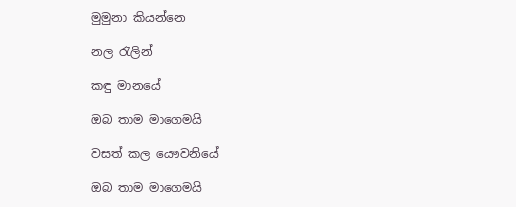මුමුනා කියන්නෙ

නල රැලින්

කඳු මානයේ

ඔබ තාම මාගෙමයි

වසත් කල යෞවනියේ

ඔබ තාම මාගෙමයි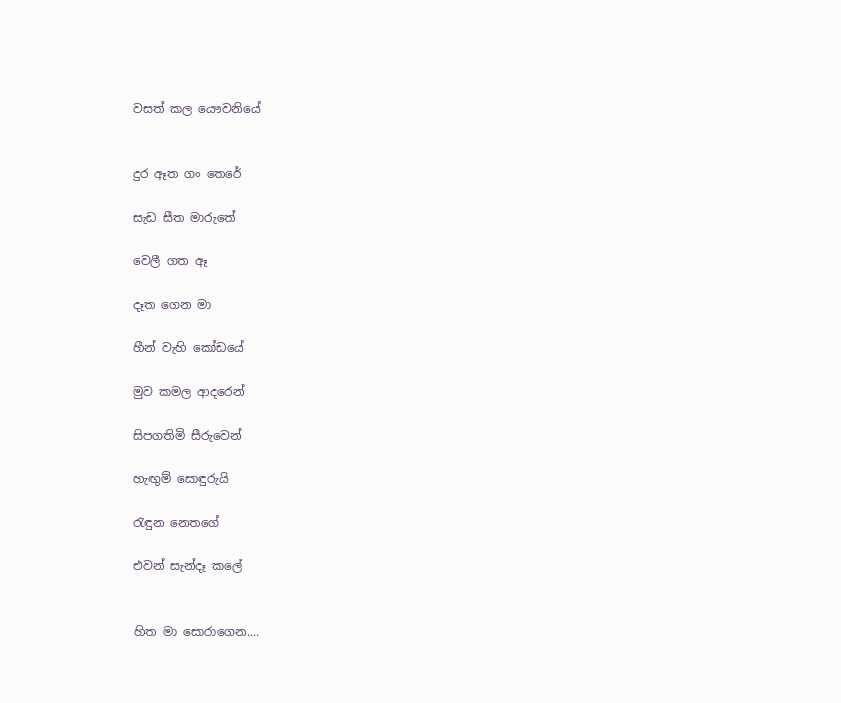වසත් කල යෞවනියේ


දුර ඈත ගං තෙරේ

සැඩ සීත මාරුතේ

වෙලී ගත ඈ

දෑත ගෙන මා

හීන් වැහි කෝඩයේ

මුව කමල ආදරෙන්

සිපගතිමි සීරුවෙන්

හැඟුම් සොඳුරුයි

රැඳුන නෙතගේ

එවන් සැන්දෑ කලේ


හිත මා සොරාගෙන....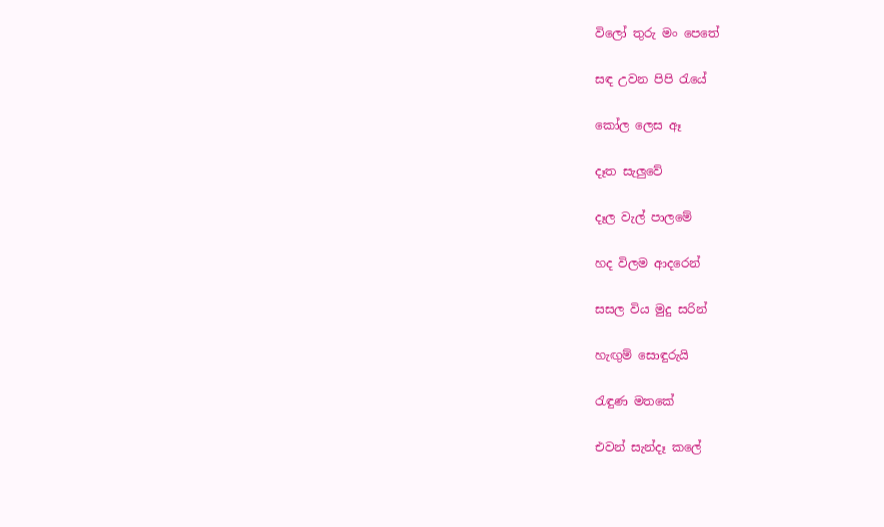විලෝ තුරු මං පෙතේ

සඳ උවන පිපි රැයේ

කෝල ලෙස ඈ

දෑත සැලුවේ

දෑල වැල් පාලමේ

හද විලම ආදරෙන්

සසල විය මුදු සරින්

හැඟුම් සොඳුරුයි

රැඳුණ මතකේ

එවන් සැන්දෑ කලේ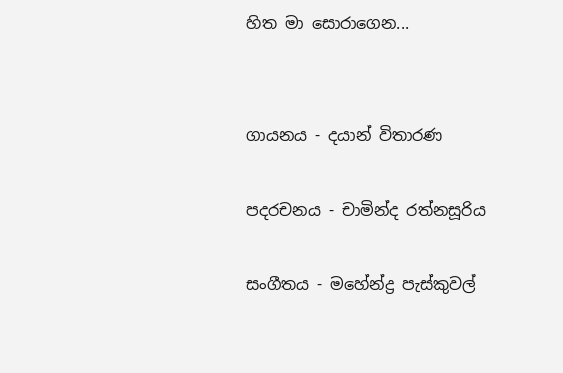හිත මා සොරාගෙන...


ගායනය - දයාන් විතාරණ

පදරචනය - චාමින්ද රත්නසූරිය

සංගීතය - මහේන්ද්‍ර පැස්කුවල්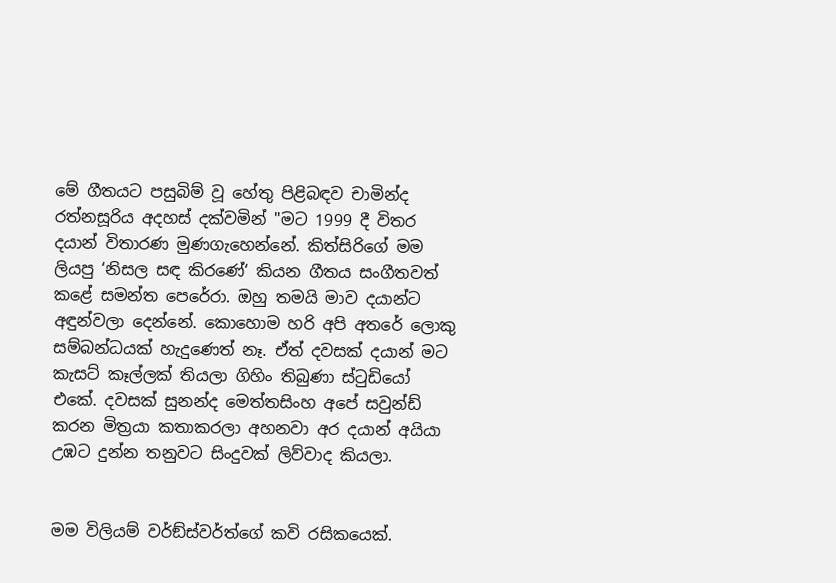මේ ගීතයට පසුබිම් වූ හේතු පිළිබඳව චාමින්ද රත්නසූරිය අදහස් දක්වමින් "මට 1999 දී විතර දයාන් විතාරණ මුණගැහෙන්නේ. කිත්සිරිගේ මම ලියපු ‘නිසල සඳ කිරණේ‘ කියන ගීතය සංගීතවත් කළේ සමන්ත පෙරේරා. ඔහු තමයි මාව දයාන්ට අඳුන්වලා දෙන්නේ. කොහොම හරි අපි අතරේ ලොකු සම්බන්ධයක් හැදුණෙත් නෑ. ඒත් දවසක් දයාන් මට කැසට් කෑල්ලක් තියලා ගිහිං තිබුණා ස්ටුඩියෝ එකේ. දවසක් සුනන්ද මෙත්තසිංහ අපේ සවුන්ඩ් කරන මිත්‍රයා කතාකරලා අහනවා අර දයාන් අයියා උඹට දුන්න තනුවට සිංදුවක් ලිව්වාද කියලා.


මම විලියම් වර්ඞ්ස්වර්ත්ගේ කවි රසිකයෙක්.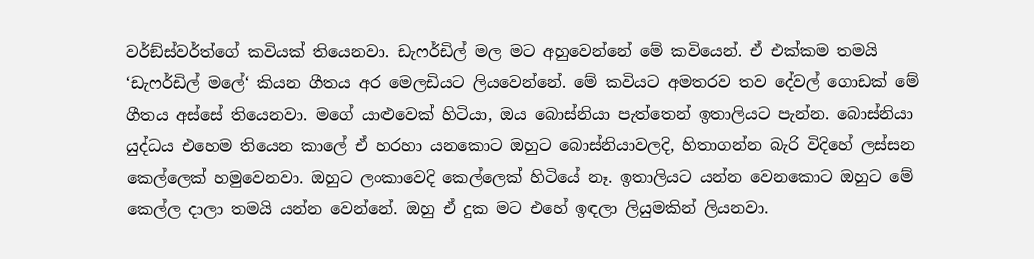වර්ඞ්ස්වර්ත්ගේ කවියක් තියෙනවා. ඩැෆර්ඩිල් මල මට අහුවෙන්නේ මේ කවියෙන්. ඒ එක්කම තමයි ‘ඩැෆර්ඩිල් මලේ‘ කියන ගීතය අර මෙලඩියට ලියවෙන්නේ. මේ කවියට අමතරව තව දේවල් ගොඩක් මේ ගීතය අස්සේ තියෙනවා. මගේ යාළුවෙක් හිටියා, ඔය බොස්නියා පැත්තෙන් ඉතාලියට පැන්න. බොස්නියා යුද්ධය එහෙම තියෙන කාලේ ඒ හරහා යනකොට ඔහුට බොස්නියාවලදි, හිතාගන්න බැරි විදිහේ ලස්සන කෙල්ලෙක් හමුවෙනවා. ඔහුට ලංකාවෙදි කෙල්ලෙක් හිටියේ නෑ. ඉතාලියට යන්න වෙනකොට ඔහුට මේ කෙල්ල දාලා තමයි යන්න වෙන්නේ. ඔහු ඒ දුක මට එහේ ඉඳලා ලියුමකින් ලියනවා.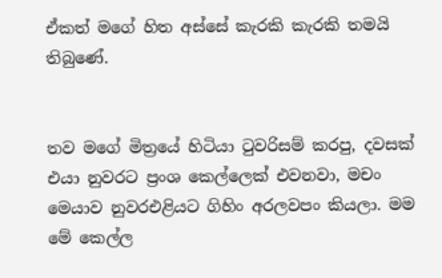ඒකත් මගේ හිත අස්සේ කැරකි කැරකි තමයි තිබුණේ.


තව මගේ මිත්‍රයේ හිටියා ටුවරිසම් කරපු, දවසක් එයා නුවරට ප්‍රංශ කෙල්ලෙක් එවනවා, මචං මෙයාව නුවරඑළියට ගිහිං අරලවපං කියලා. මම මේ කෙල්ල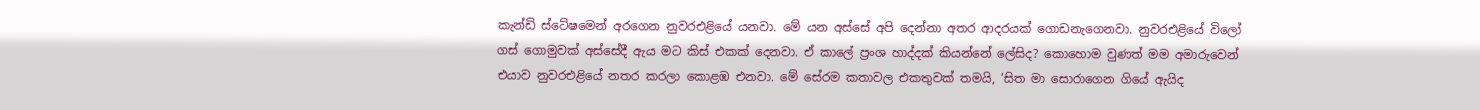කැන්ඩි ස්ටේෂමෙන් අරගෙන නුවරඑළියේ යනවා. මේ යන අස්සේ අපි දෙන්නා අතර ආදරයක් ගොඩනැගෙනවා. නුවරඑළියේ විලෝ ගස් ගොමුවක් අස්සේදී ඇය මට කිස් එකක් දෙනවා. ඒ කාලේ ප්‍රංශ හාද්දක් කියන්නේ ලේසිද? කොහොම වුණත් මම අමාරුවෙන් එයාව නුවරඑළියේ නතර කරලා කොළඹ එනවා. මේ සේරම කතාවල එකතුවක් තමයි, ‘සිත මා සොරාගෙන ගියේ ඇයිද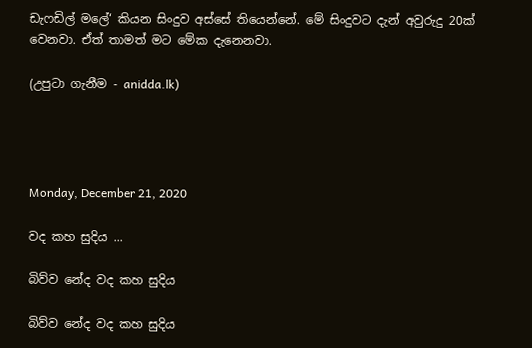ඩැෆඩිල් මලේ‘ කියන සිංදුව අස්සේ තියෙන්නේ. මේ සිංදුවට දැන් අවුරුදු 20ක් වෙනවා. ඒත් තාමත් මට මේක දැනෙනවා.

(උපුටා ගැනීම - anidda.lk)




Monday, December 21, 2020

වද කහ සුදිය ...

බිව්ව නේද වද කහ සුදිය

බිව්ව නේද වද කහ සුදිය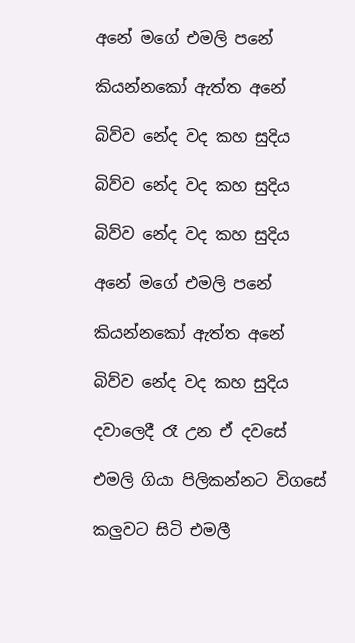අනේ මගේ එමලි පනේ

කියන්නකෝ ඇත්ත අනේ

බිව්ව නේද වද කහ සුදිය

බිව්ව නේද වද කහ සුදිය

බිව්ව නේද වද කහ සුදිය

අනේ මගේ එමලි පනේ

කියන්නකෝ ඇත්ත අනේ

බිව්ව නේද වද කහ සුදිය

දවාලෙදී රෑ උන ඒ දවසේ

එමලි ගියා පිලිකන්නට විගසේ

කලුවට සිටි එමලී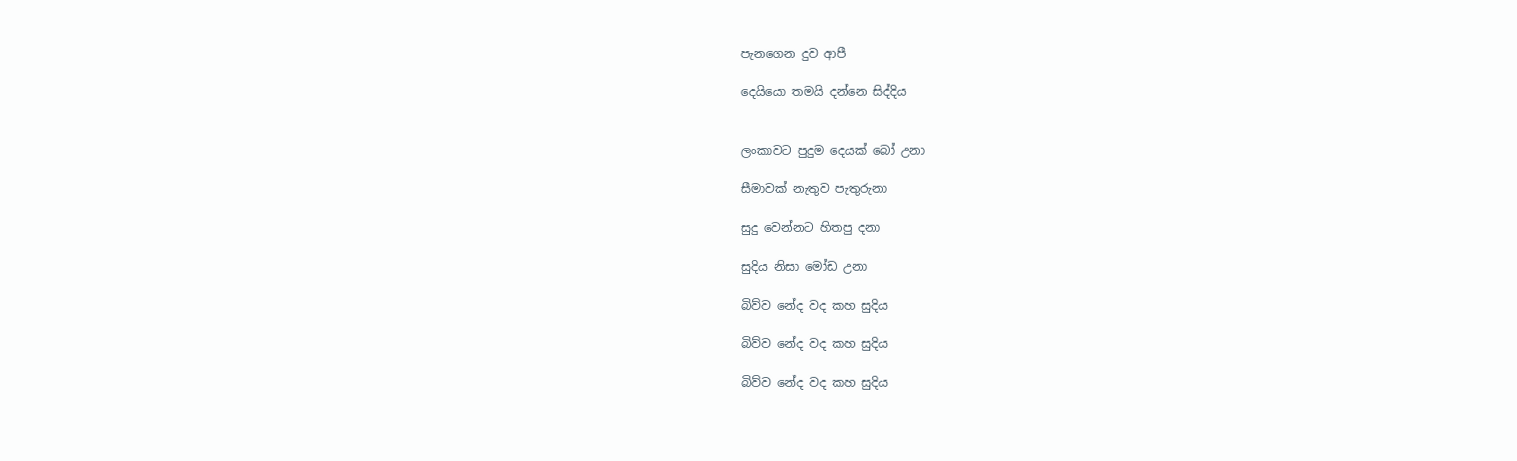පැනගෙන දුව ආපී

දෙයියො තමයි දන්නෙ සිද්දිය


ලංකාවට පුදුම දෙයක් බෝ උනා

සීමාවක් නැතුව පැතුරුනා

සුදු වෙන්නට හිතපු දනා

සුදිය නිසා මෝඩ උනා

බිව්ව නේද වද කහ සුදිය

බිව්ව නේද වද කහ සුදිය

බිව්ව නේද වද කහ සුදිය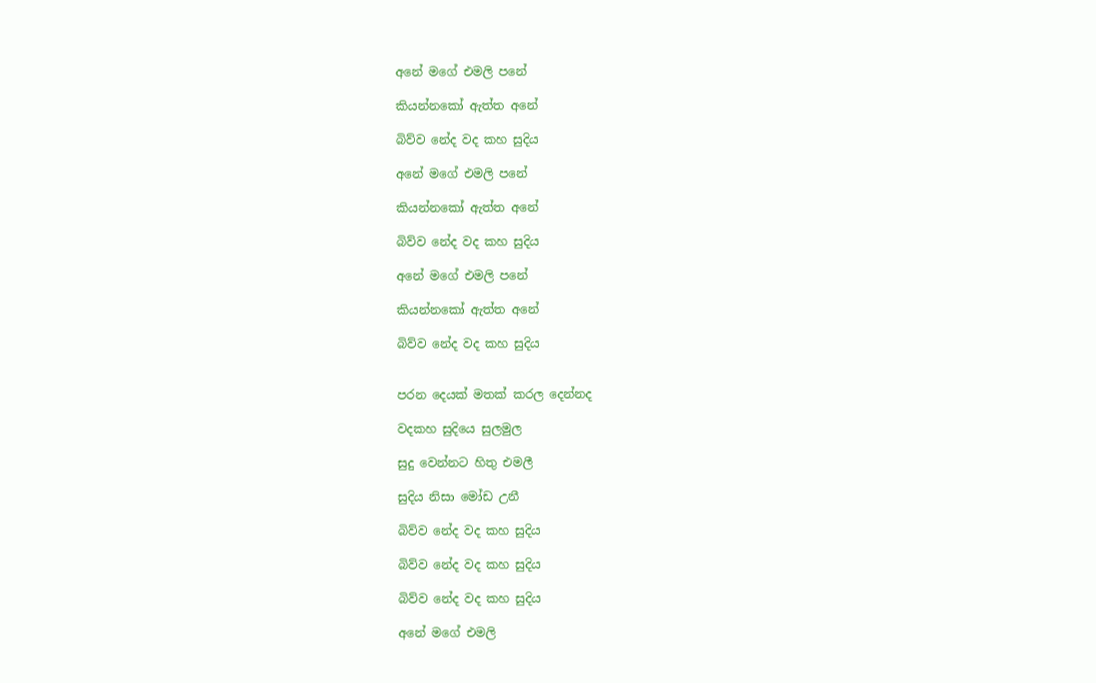අනේ මගේ එමලි පනේ

කියන්නකෝ ඇත්ත අනේ

බිව්ව නේද වද කහ සුදිය

අනේ මගේ එමලි පනේ

කියන්නකෝ ඇත්ත අනේ

බිව්ව නේද වද කහ සුදිය

අනේ මගේ එමලි පනේ

කියන්නකෝ ඇත්ත අනේ

බිව්ව නේද වද කහ සුදිය


පරන දෙයක් මතක් කරල දෙන්නද

වදකහ සුදියෙ සුලමුල

සුදු වෙන්නට හිතු එමලී

සුදිය නිසා මෝඩ උනී

බිව්ව නේද වද කහ සුදිය

බිව්ව නේද වද කහ සුදිය

බිව්ව නේද වද කහ සුදිය

අනේ මගේ එමලි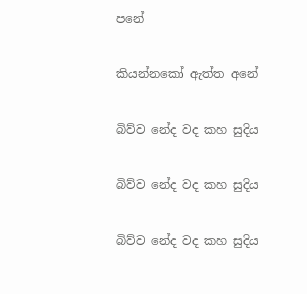පනේ

කියන්නකෝ ඇත්ත අනේ

බිව්ව නේද වද කහ සුදිය

බිව්ව නේද වද කහ සුදිය

බිව්ව නේද වද කහ සුදිය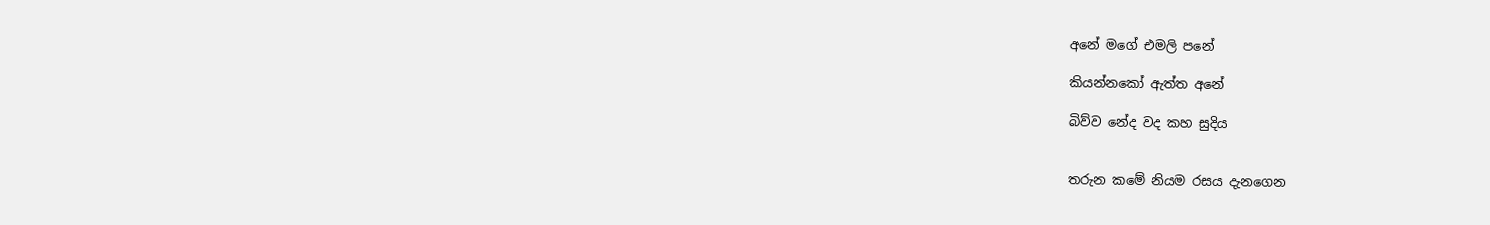අනේ මගේ එමලි පනේ

කියන්නකෝ ඇත්ත අනේ

බිව්ව නේද වද කහ සුදිය


තරුන කමේ නියම රසය දැනගෙන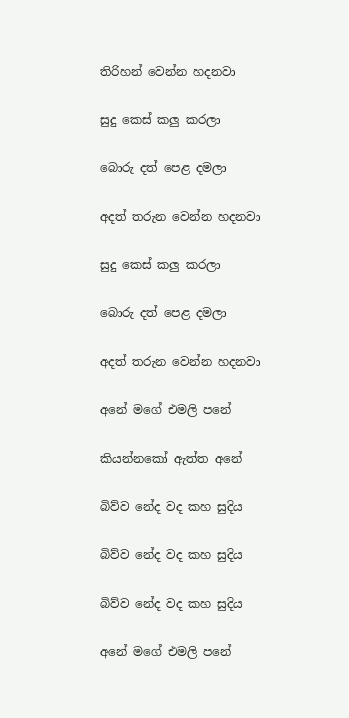තිරිහන් වෙන්න හදනවා

සුදු කෙස් කලු කරලා

බොරු දත් පෙළ දමලා

අදත් තරුන වෙන්න හදනවා

සුදු කෙස් කලු කරලා

බොරු දත් පෙළ දමලා

අදත් තරුන වෙන්න හදනවා

අනේ මගේ එමලි පනේ

කියන්නකෝ ඇත්ත අනේ

බිව්ව නේද වද කහ සුදිය

බිව්ව නේද වද කහ සුදිය

බිව්ව නේද වද කහ සුදිය

අනේ මගේ එමලි පනේ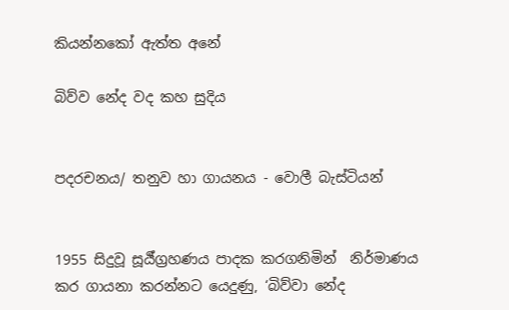කියන්නකෝ ඇත්ත අනේ

බිව්ව නේද වද කහ සුදිය


පදරචනය/ තනුව හා ගායනය - වොලී බැස්ටියන්


1955 සිදුවූ සූර්‍ය්ග්‍රහණය පාදක කරගනිමින්  නිර්මාණය කර ගායනා කරන්නට යෙදුණු, ‘බිව්වා නේද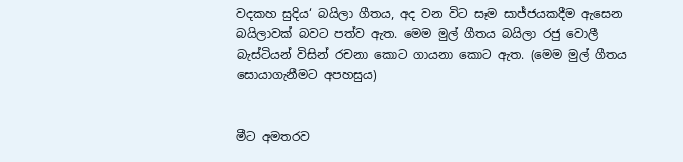වදකහ සුදිය‘ බයිලා ගීතය, අද වන විට සෑම සාජ්ජයකදීම ඇසෙන බයිලාවක් බවට පත්ව ඇත. මෙම මුල් ගීතය බයිලා රජු වොලී බැස්ටියන් විසින් රචනා කොට ගායනා කොට ඇත. (මෙම මුල් ගීතය සොයාගැනීමට අපහසුය)


මීට අමතරව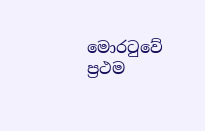මොරටුවේ ප්‍රථම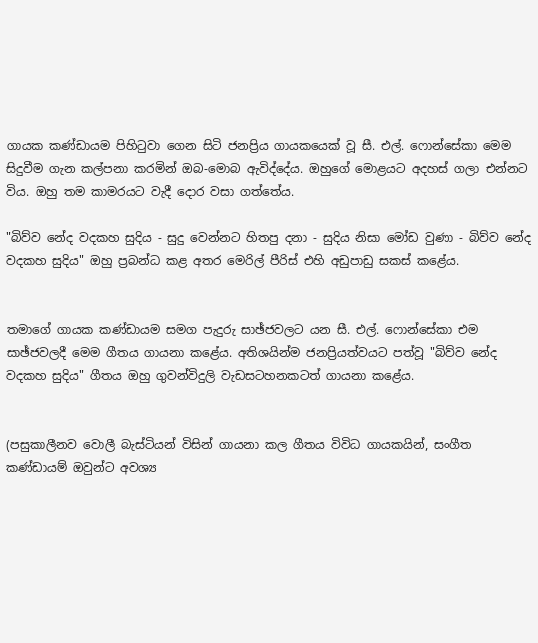ගායක කණ්‌ඩායම පිහිටුවා ගෙන සිටි ජනප්‍රිය ගායකයෙක්‌ වූ සී. එල්. ෆොන්සේකා මෙම සිදුවීම ගැන කල්පනා කරමින් ඔබ-මොබ ඇවිද්දේය. ඔහුගේ මොළයට අදහස්‌ ගලා එන්නට විය. ඔහු තම කාමරයට වැදී දොර වසා ගත්තේය.

"බිව්ව නේද වදකහ සුදිය - සුදු වෙන්නට හිතපු දනා - සුදිය නිසා මෝඩ වුණා - බිව්ව නේද වදකහ සුදිය" ඔහු ප්‍රබන්ධ කළ අතර මෙරිල් පීරිස්‌ එහි අඩුපාඩු සකස්‌ කළේය.


තමාගේ ගායක කණ්‌ඩායම සමග පැදුරු සාඡ්ජවලට යන සී. එල්. ෆොන්සේකා එම සාඡ්ජවලදී මෙම ගීතය ගායනා කළේය. අතිශයින්ම ජනප්‍රියත්වයට පත්වූ "බිව්ව නේද වදකහ සුදිය" ගීතය ඔහු ගුවන්විදුලි වැඩසටහනකටත් ගායනා කළේය.


(පසුකාලීනව වොලී බැස්ටියන් විසින් ගායනා කල ගීතය විවිධ ගායකයින්, සංගීත කණ්ඩායම් ඔවුන්ට අවශ්‍ය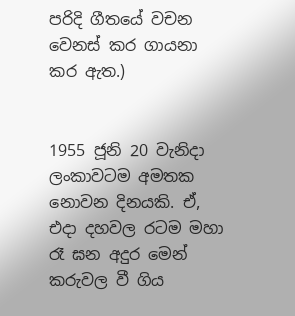පරිදි ගීතයේ වචන වෙනස් කර ගායනා කර ඇත.)


1955 ජූනි 20 වැනිදා ලංකාවටම අමතක නොවන දිනයකි. ඒ, එදා දහවල රටම මහා රෑ ඝන අදුර මෙන් කරුවල වී ගිය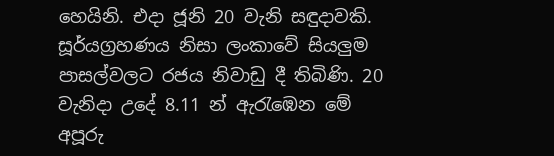හෙයිනි. එදා ජූනි 20 වැනි සඳුදාවකි. සූර්යග්‍රහණය නිසා ලංකාවේ සියලුම පාසල්වලට රජය නිවාඩු දී තිබිණි. 20 වැනිදා උදේ 8.11 න් ඇරැඹෙන මේ අපූරු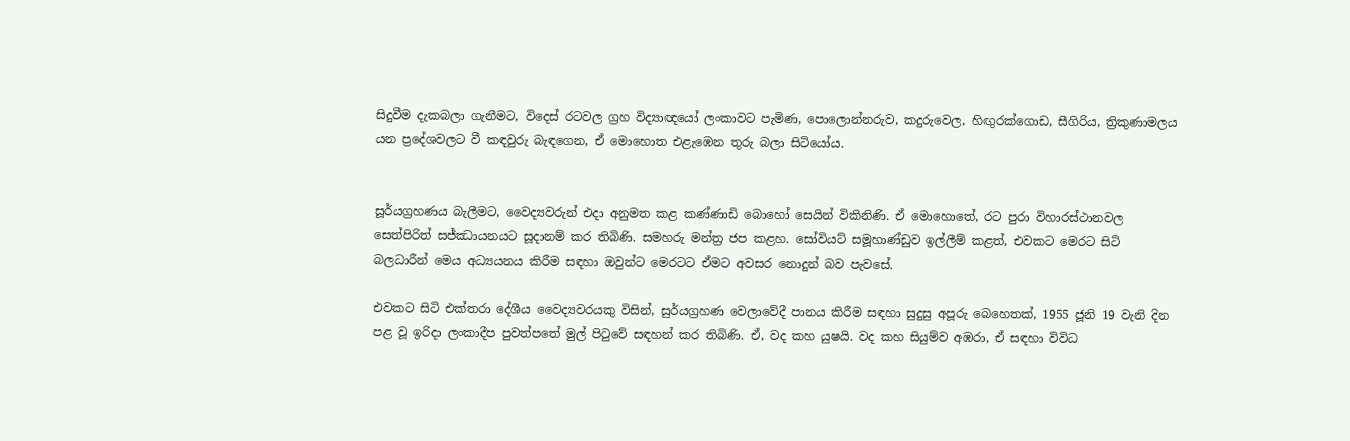සිදුවීම දැකබලා ගැනීමට, විදෙස් රටවල ග්‍රහ විද්‍යාඥයෝ ලංකාවට පැමිණ, පොලොන්නරුව, කදුරුවෙල, හිඟුරක්ගොඩ, සීගිරිය, ත්‍රිකුණාමලය යන ප්‍රදේශවලට වී කඳවුරු බැඳගෙන, ඒ මොහොත එළැඹෙන තුරු බලා සිටියෝය.


සූර්යග්‍රහණය බැලීමට, වෛද්‍යවරුන් එදා අනුමත කළ කණ්ණාඩි බොහෝ සෙයින් විකිනිණි. ඒ මොහොතේ, රට පුරා විහාරස්ථානවල සෙත්පිරිත් සජ්ඣායනයට සූදානම් කර තිබිණි. සමහරු මන්ත්‍ර ජප කළහ. සෝවියට් සමූහාණ්ඩුව ඉල්ලීම් කළත්, එවකට මෙරට සිටි බලධාරීන් මෙය අධ්‍යයනය කිරීම සඳහා ඔවුන්ට මෙරටට ඒමට අවසර නොදුන් බව පැවසේ.

එවකට සිටි එක්තරා දේශීය වෛද්‍යවරයකු විසින්, සුර්යග්‍රහණ වෙලාවේදී පානය කිරීම සඳහා සුදුසු අපූරු බෙහෙතක්, 1955 ජූනි 19 වැනි දින පළ වූ ඉරිදා ලංකාදීප පුවත්පතේ මුල් පිටුවේ සඳහන් කර තිබිණි. ඒ, වද කහ යුෂයි. වද කහ සියුම්ව අඹරා, ඒ සඳහා විවිධ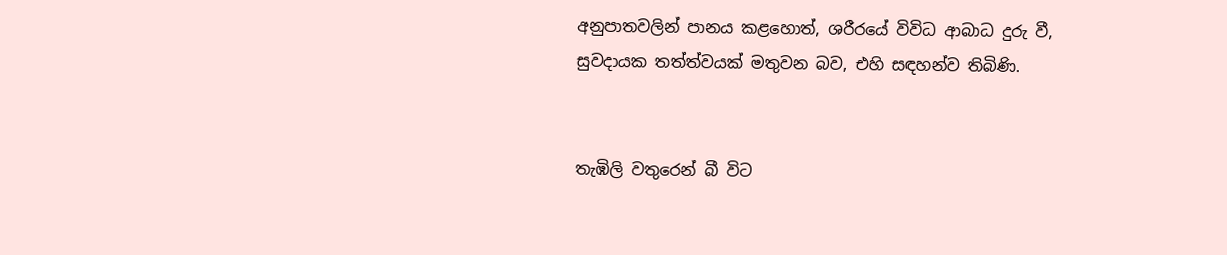අනුපාතවලින් පානය කළහොත්, ශරීරයේ විවිධ ආබාධ දුරු වී, සුවදායක තත්ත්වයක් මතුවන බව, එහි සඳහන්ව තිබිණි.


තැඹිලි වතුරෙන් බී විට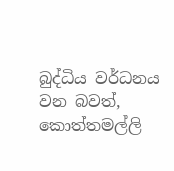බුද්ධිය වර්ධනය වන බවත්, කොත්තමල්ලි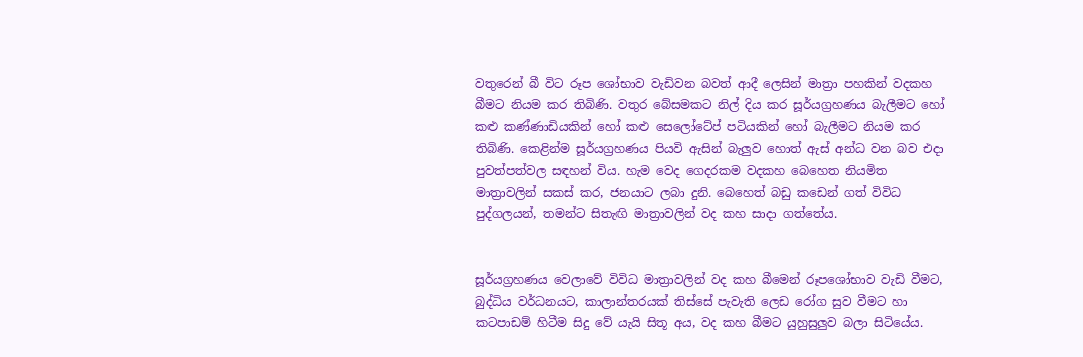වතුරෙන් බී විට රූප ශෝභාව වැඩිවන බවත් ආදී ලෙසින් මාත්‍රා පහකින් වදකහ බීමට නියම කර තිබිණි. වතුර බේසමකට නිල් දිය කර සූර්යග්‍රහණය බැලීමට හෝ කළු කණ්ණාඩියකින් හෝ කළු සෙලෝටේප් පටියකින් හෝ බැලීමට නියම කර තිබිණි. කෙළින්ම සූර්යග්‍රහණය පියවි ඇසින් බැලුව හොත් ඇස් අන්ධ වන බව එදා පුවත්පත්වල සඳහන් විය. හැම වෙද ගෙදරකම වදකහ බෙහෙත නියමිත මාත්‍රාවලින් සකස් කර, ජනයාට ලබා දුනි. බෙහෙත් බඩු කඩෙන් ගත් විවිධ පුද්ගලයන්, තමන්ට සිතැඟි මාත්‍රාවලින් වද කහ සාදා ගත්තේය.


සූර්යග්‍රහණය වෙලාවේ විවිධ මාත්‍රාවලින් වද කහ බීමෙන් රූප‍ශෝභාව වැඩි වීමට, බුද්ධිය වර්ධනයට, කාලාන්තරයක් තිස්සේ පැවැති ලෙඩ රෝග සුව වීමට හා කටපාඩම් හිටීම සිදු වේ යැයි සිතූ අය, වද කහ බීමට යුහුසුලුව බලා සිටියේය.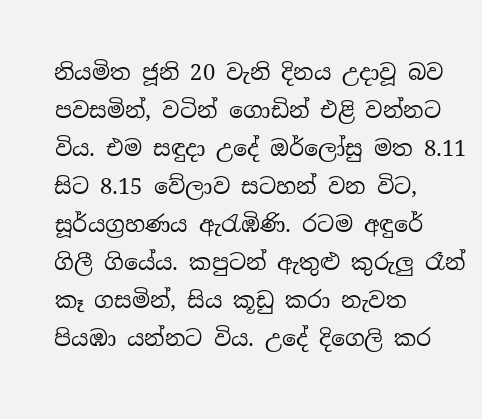නියමිත ජූනි 20 වැනි දිනය උදාවූ බව පවසමින්, වටින් ගොඩින් එළි වන්නට විය. එම සඳුදා උදේ ඔර්ලෝසු මත 8.11 සිට 8.15 වේලාව සටහන් වන විට, සූර්යග්‍රහණය ඇරැඹිණි. රටම අඳුරේ ගිලී ගියේය. කපුටන් ඇතුළු කුරුලු රෑන් කෑ ගසමින්, සිය කූඩු කරා නැවත පියඹා යන්නට විය. උදේ දිගෙලි කර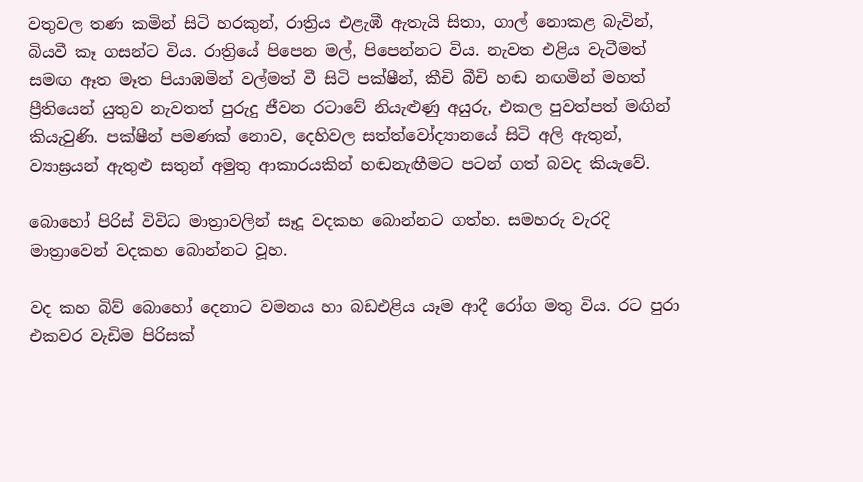වතුවල තණ කමින් සිටි හරකුන්, රාත්‍රිය එළැඹී ඇතැයි සිතා, ගාල් නොකළ බැවින්, බියවී කෑ ගසන්ට විය. රාත්‍රියේ පිපෙන මල්, පිපෙන්නට විය. නැවත එළිය වැටීමත් සමඟ ඈත මෑත පියාඹමින් වල්මත් වී සිටි පක්ෂීන්, කීචි බීචි හඬ නඟමින් මහත් ප්‍රීතියෙන් යුතුව නැවතත් පුරුදු ජීවන රටාවේ නියැළුණු අයුරු, එකල පුවත්පත් මඟින් කියැවුණි. පක්ෂීන් පමණක් නොව, දෙහිවල සත්ත්වෝද්‍යානයේ සිටි අලි ඇතුන්, ව්‍යාඝ්‍රයන් ඇතුළු සතුන් අමුතු ආකාරයකින් හඬනැඟීමට පටන් ගත් බවද කියැවේ.

බොහෝ පිරිස් විවිධ මාත්‍රාවලින් සෑදූ වදකහ බොන්නට ගත්හ. සමහරු වැරදි මාත්‍රාවෙන් වදකහ බොන්නට වූහ.

වද කහ බිව් බොහෝ දෙනාට වමනය හා බඩඑළිය යෑම ආදී රෝග මතු විය. රට පුරා එකවර වැඩිම පිරිසක්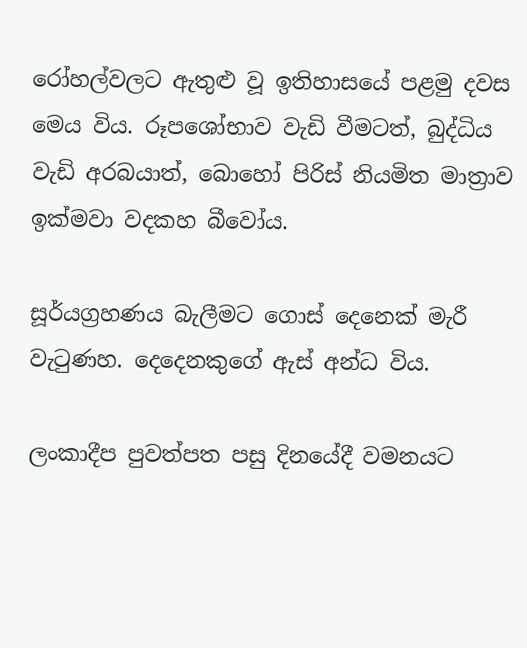රෝහල්වලට ඇතුළු වූ ඉතිහාසයේ පළමු දවස මෙය විය. රූපශෝභාව වැඩි වීමටත්, බුද්ධිය වැඩි අරබයාත්, බොහෝ පිරිස් නියමිත මාත්‍රාව ඉක්මවා වදකහ බීවෝය.

සූර්යග්‍රහණය බැලීමට ගොස් දෙනෙක් මැරී වැටුණහ. දෙදෙනකුගේ ඇස් අන්ධ විය.

ලංකාදීප පුවත්පත පසු දිනයේදී වමනයට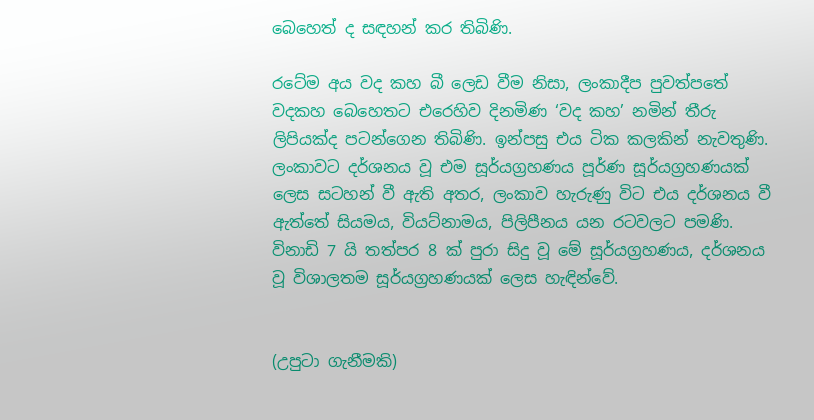බෙහෙත් ද සඳහන් කර තිබිණි.

රටේම අය වද කහ බී ලෙඩ වීම නිසා, ලංකාදීප පුවත්පතේ වදකහ බෙහෙතට එරෙහිව දිනමිණ ‘වද කහ’ නමින් තීරු ලිපියක්ද පටන්ගෙන තිබිණි. ඉන්පසු එය ටික කලකින් නැවතුණි. ලංකාවට දර්ශනය වූ එම සූර්යග්‍රහණය පූර්ණ සූර්යග්‍රහණයක් ලෙස සටහන් වී ඇති අතර, ලංකාව හැරුණු විට එය දර්ශනය වී ඇත්තේ සියමය, වියට්නාමය, පිලිපීනය යන රටවලට පමණි. විනාඩි 7 යි තත්පර 8 ක් පුරා සිදු වූ මේ සූර්යග්‍රහණය, දර්ශනය වූ විශාලතම සූර්යග්‍රහණයක් ලෙස හැඳින්වේ.


(උපුටා ගැනීමකි)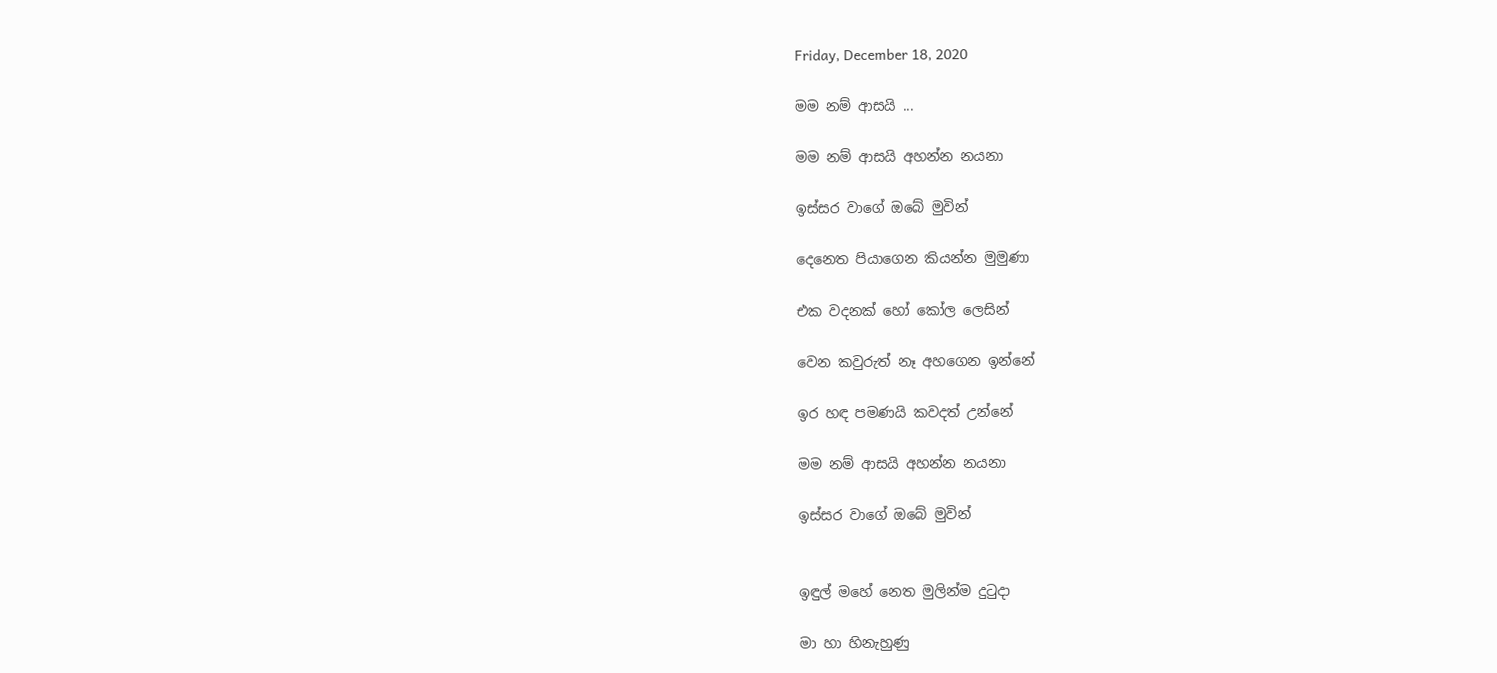Friday, December 18, 2020

මම නම් ආසයි ...

මම නම් ආසයි අහන්න නයනා

ඉස්සර වාගේ ඔබේ මුවින්

දෙනෙත පියාගෙන කියන්න මුමුණා

එක වදනක් හෝ කෝල ලෙසින්

වෙන කවුරුත් නෑ අහගෙන ඉන්නේ

ඉර හඳ පමණයි කවදත් උන්නේ

මම නම් ආසයි අහන්න නයනා

ඉස්සර වාගේ ඔබේ මුවින්


ඉඳුල් මහේ නෙත මුලින්ම දුටුදා

මා හා හිනැහුණු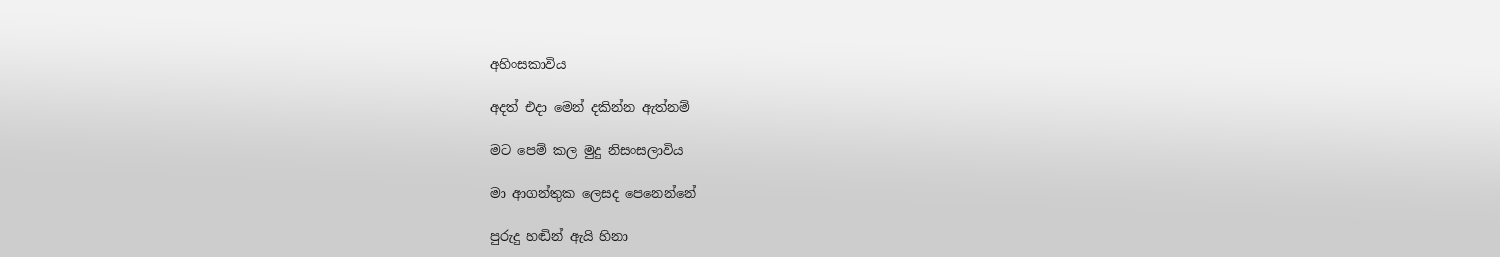අහිංසකාවිය

අදත් එදා මෙන් දකින්න ඇත්නම්

මට පෙම් කල මුදු නිසංසලාවිය

මා ආගන්තුක ලෙසද පෙනෙන්නේ

පුරුදු හඬින් ඇයි හිනා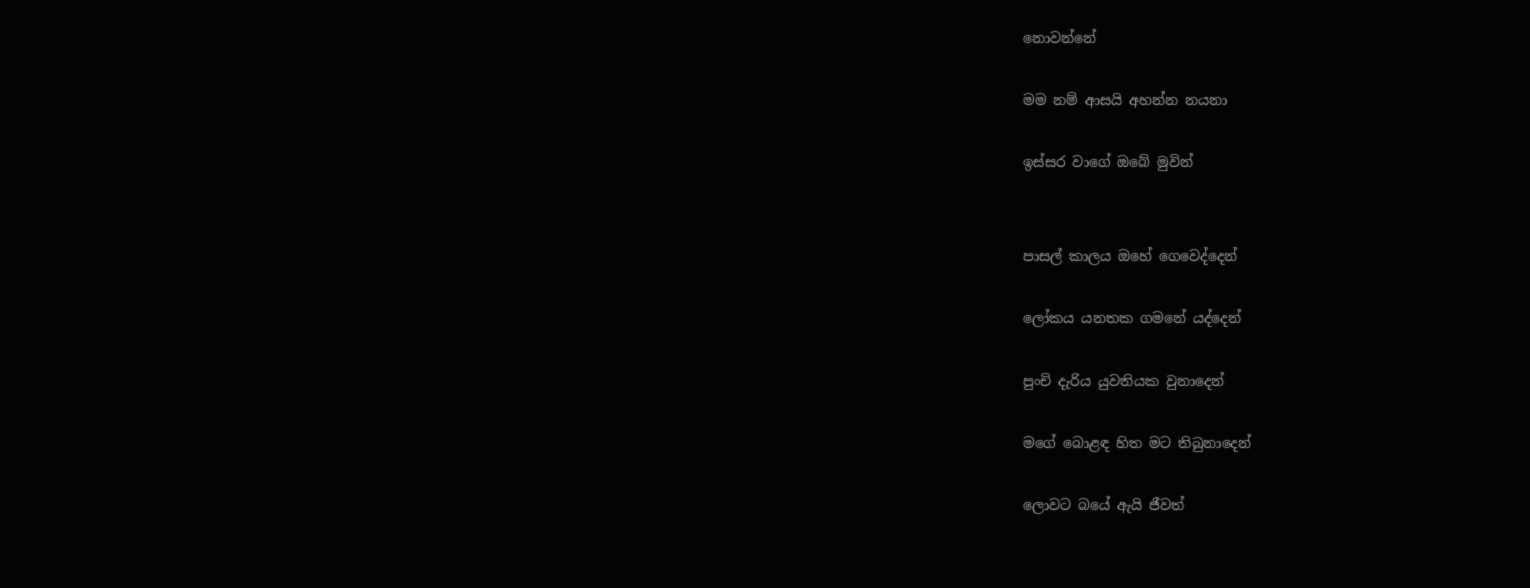නොවන්නේ

මම නම් ආසයි අහන්න නයනා

ඉස්සර වාගේ ඔබේ මුවින්


පාසල් කාලය ඔහේ ගෙවෙද්දෙන්

ලෝකය යනතක ගමනේ යද්දෙන්

පුංචි දැරිය යුවතියක වුනාදෙන්

මගේ බොළඳ හිත මට තිබුනාදෙන්

ලොවට බයේ ඇයි ජීවත්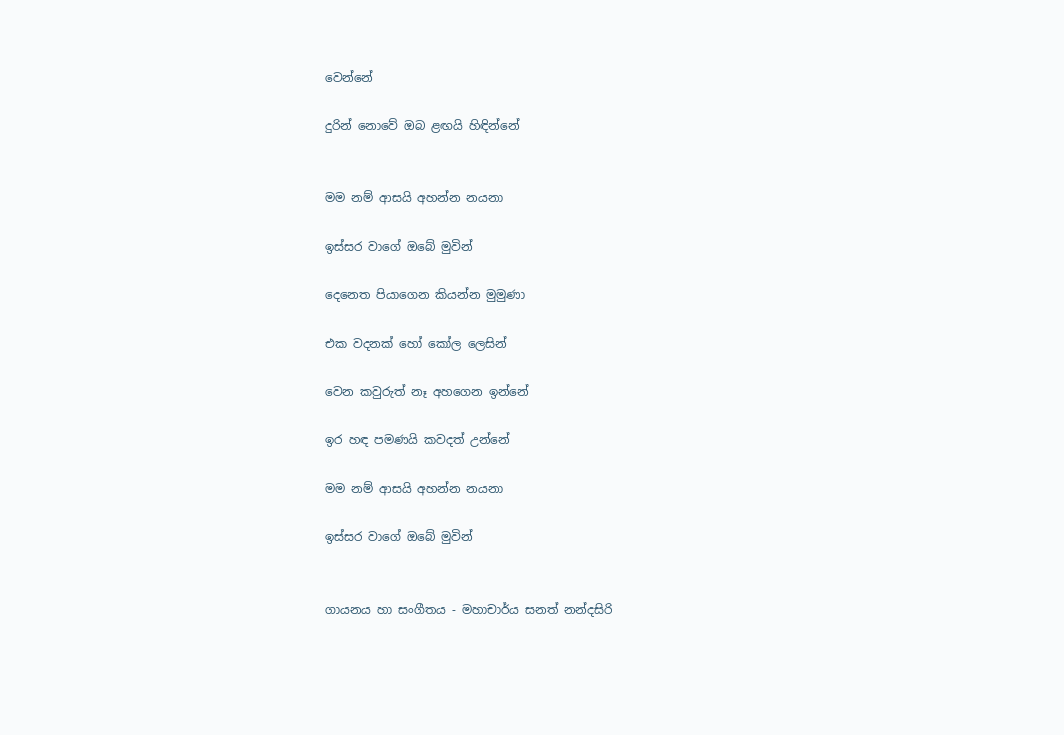වෙන්නේ

දුරින් නොවේ ඔබ ළඟයි හිඳින්නේ


මම නම් ආසයි අහන්න නයනා

ඉස්සර වාගේ ඔබේ මුවින්

දෙනෙත පියාගෙන කියන්න මුමුණා

එක වදනක් හෝ කෝල ලෙසින්

වෙන කවුරුත් නෑ අහගෙන ඉන්නේ

ඉර හඳ පමණයි කවදත් උන්නේ

මම නම් ආසයි අහන්න නයනා

ඉස්සර වාගේ ඔබේ මුවින්


ගායනය හා සංගීතය - මහාචාර්ය සනත් නන්දසිරි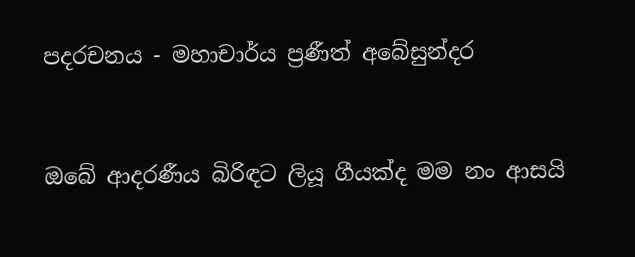පදරචනය - මහාචාර්ය ප්‍රණීත් අබේසුන්දර


ඔබේ ආදරණීය බිරිඳට ලියූ ගීයක්ද මම නං ආසයි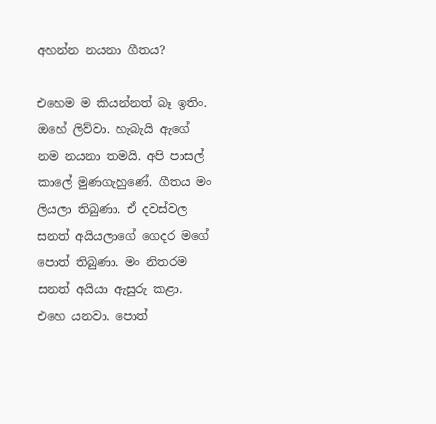අහන්න නයනා ගීතය?

එහෙම ම කියන්නත් බෑ ඉතිං. ඔහේ ලිව්වා. හැබැයි ඇගේ නම නයනා තමයි. අපි පාසල් කාලේ මුණගැහුණේ. ගීතය මං ලියලා තිබුණා. ඒ දවස්වල සනත් අයියලාගේ ගෙදර මගේ පොත් තිබුණා. මං නිතරම සනත් අයියා ඇසුරු කළා. එහෙ යනවා. පොත්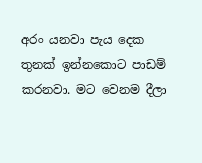අරං යනවා පැය දෙක තුනක් ඉන්නකොට පාඩම් කරනවා. මට වෙනම දීලා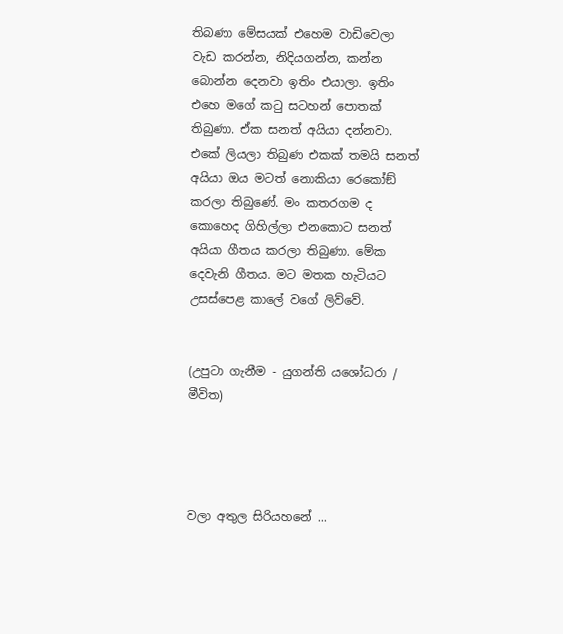තිබණා මේසයක් එහෙම වාඩිවෙලා වැඩ කරන්න, නිදියගන්න, කන්න බොන්න දෙනවා ඉතිං එයාලා. ඉතිං එහෙ මගේ කටු සටහන් පොතක් තිබුණා. ඒක සනත් අයියා දන්නවා. එකේ ලියලා තිබුණ එකක් තමයි සනත් අයියා ඔය මටත් නොකියා රෙකෝඞ් කරලා තිබුණේ. මං කතරගම ද කොහෙද ගිහිල්ලා එනකොට සනත් අයියා ගීතය කරලා තිබුණා. මේක දෙවැනි ගීතය. මට මතක හැටියට උසස්පෙළ කාලේ වගේ ලිව්වේ.


(උපුටා ගැනීම - යුගන්ති යශෝධරා / මීවිත)




වලා අතුල සිරියහනේ ...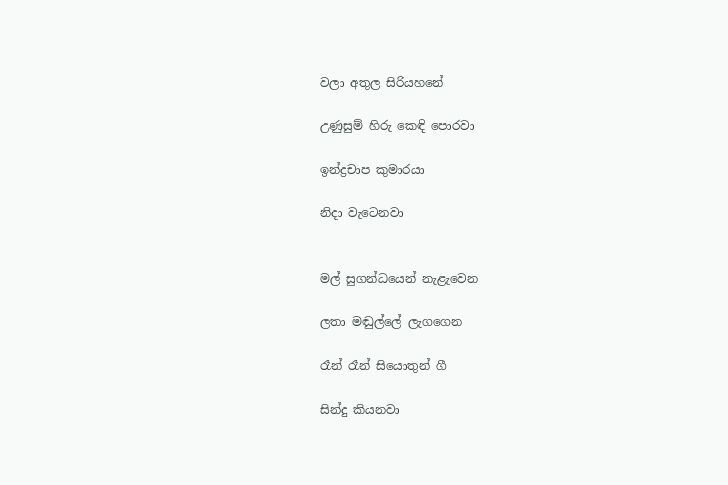වලා අතුල සිරියහනේ

උණුසුම් හිරු කෙඳි පොරවා

ඉන්ද්‍රචාප කුමාරයා

නිදා වැටෙනවා


මල් සුගන්ධයෙන් නැළැවෙන

ලතා මඬුල්ලේ ලැගගෙන

රෑන් රෑන් සියොතුන් ගී

සින්දු කියනවා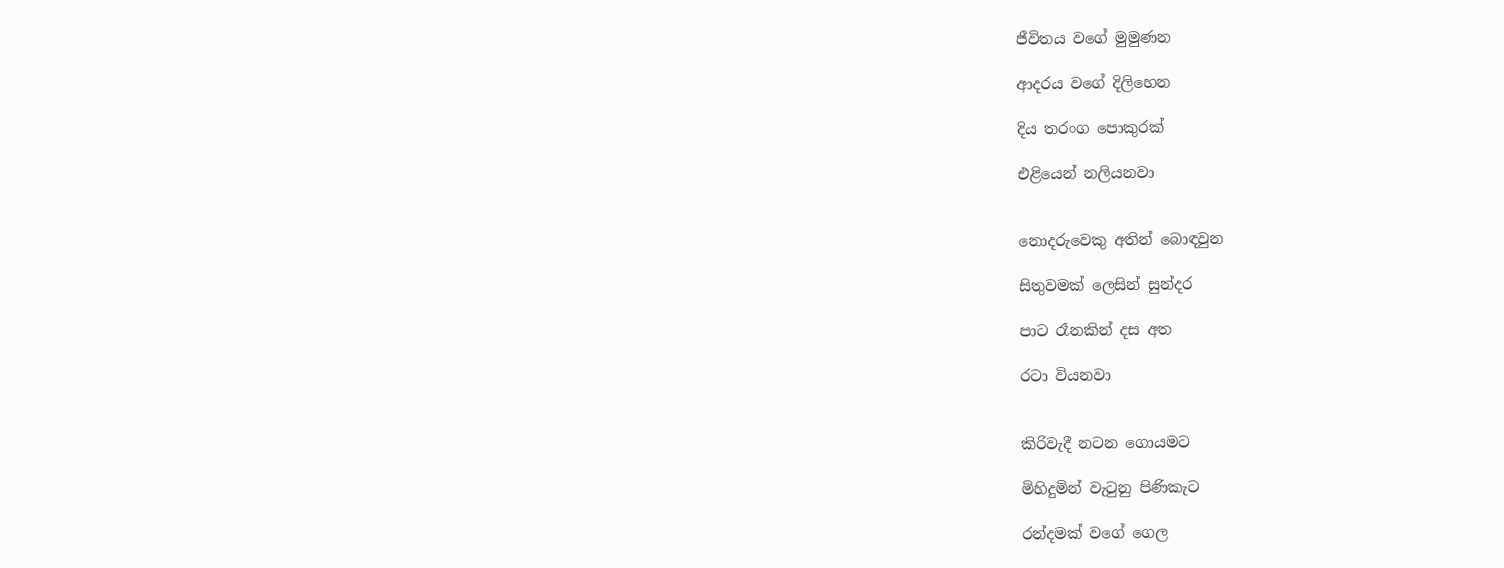ජීවිතය වගේ මුමුණන

ආදරය වගේ දිලිහෙන

දිය තරංග පොකුරක්

එළියෙන් නලියනවා


නොදරුවෙකු අතින් බොඳවුන

සිතුවමක් ලෙසින් සුන්දර

පාට රෑනකින් දස අත

රටා වියනවා


කිරිවැදී නටන ගොයමට

මිහිදුමින් වැටුනු පිණිකැට

රන්දමක් වගේ ගෙල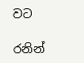වට

රනින්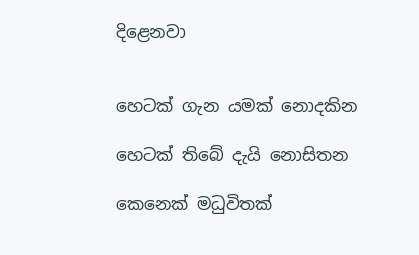දිළෙනවා


හෙටක් ගැන යමක් නොදකින

හෙටක් තිබේ දැයි නොසිතන

කෙනෙක් මධුවිතක්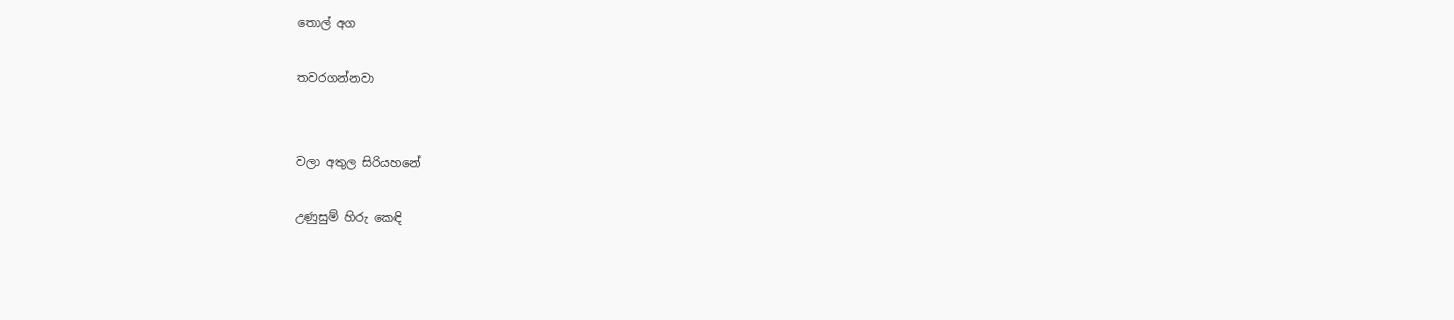තොල් අග

තවරගන්නවා


වලා අතුල සිරියහනේ

උණුසුම් හිරු කෙඳි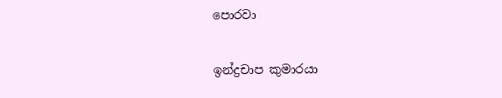පොරවා

ඉන්ද්‍රචාප කුමාරයා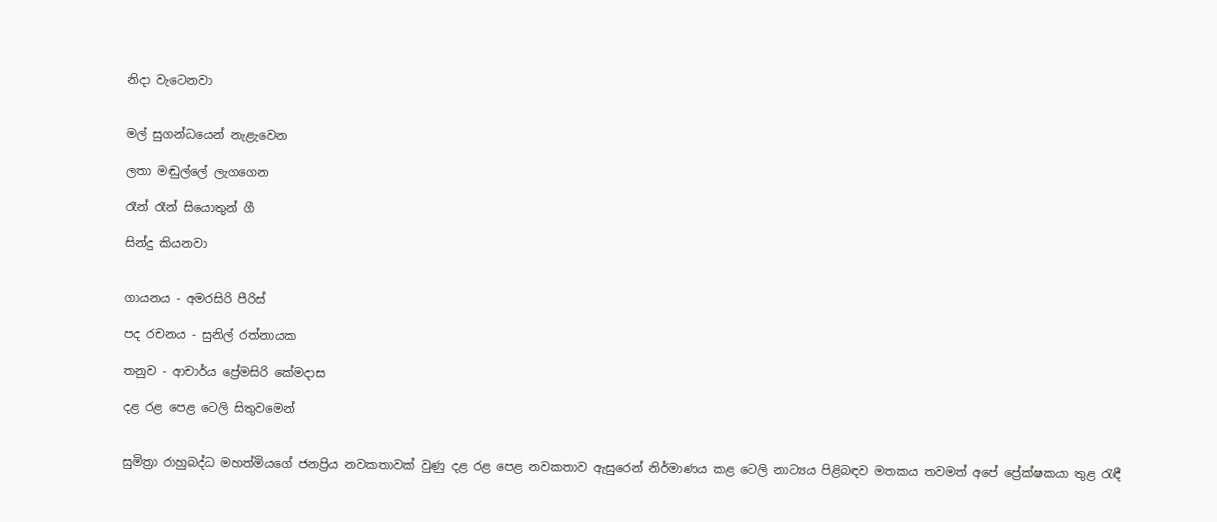නිදා වැටෙනවා


මල් සුගන්ධයෙන් නැළැවෙන

ලතා මඬුල්ලේ ලැගගෙන

රෑන් රෑන් සියොතුන් ගී

සින්දු කියනවා


ගායනය - අමරසිරි පීරිස්

පද රචනය - සුනිල් රත්නායක

තනුව - ආචාර්ය ප්‍රේමසිරි කේමදාස

දළ රළ පෙළ ටෙලි සිතුවමෙන්


සුමිත්‍රා රාහුබද්ධ මහත්මියගේ ජනප්‍රිය නවකතාවක් වුණු දළ රළ පෙළ නවකතාව ඇසුරෙන් නිර්මාණය කළ ටෙලි නාට්‍යය පිළිබඳව මතකය තවමත් අපේ ප්‍රේක්ෂකයා තුළ රැඳී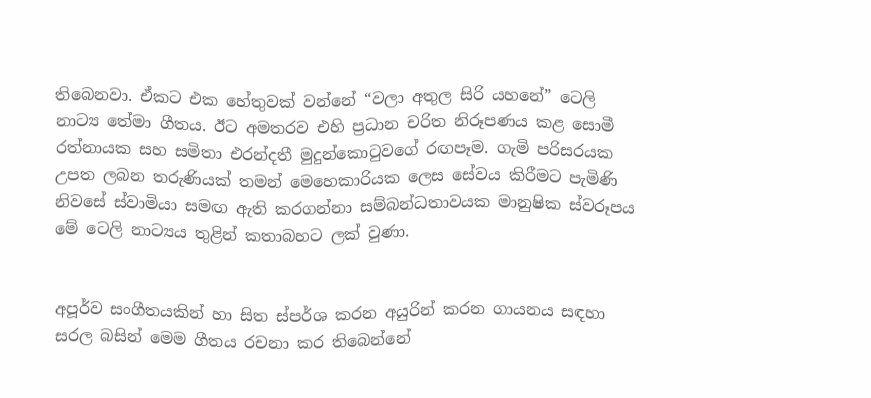තිබෙනවා. ඒකට එක හේතුවක් වන්නේ “වලා අතුල සිරි යහනේ” ටෙලි නාට්‍ය තේමා ගීතය. ඊට අමතරව එහි ප්‍රධාන චරිත නිරූපණය කළ සොමී රත්නායක සහ සමිතා එරන්දතී මුදුන්කොටුවගේ රඟපෑම. ගැමි පරිසරයක උපත ලබන තරුණියක් තමන් මෙහෙකාරියක ලෙස සේවය කිරීමට පැමිණි නිවසේ ස්වාමියා සමඟ ඇති කරගන්නා සම්බන්ධතාවයක මානුෂික ස්වරූපය මේ ටෙලි නාට්‍යය තුළින් කතාබහට ලක් වුණා.


අපූර්ව සංගීතයකින් හා සිත ස්පර්ශ කරන අයුරින් කරන ගායනය සඳහා සරල බසින් මෙම ගීතය රචනා කර තිබෙන්නේ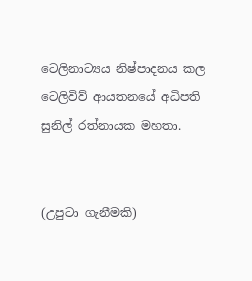ටෙලිනාට්‍යය නිෂ්පාදනය කල ටෙලිවිව් ආයතනයේ අධිපති සුනිල් රත්නායක මහතා.


(උපුටා ගැනීමකි)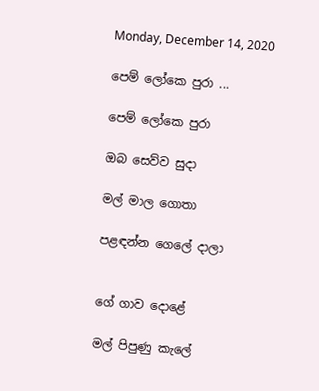Monday, December 14, 2020

පෙම් ලෝකෙ පුරා ...

පෙම් ලෝකෙ පුරා

ඔබ සෙව්ව සුදා

මල් මාල ගොතා

පළඳන්න ගෙලේ දාලා


ගේ ගාව දොළේ

මල් පිපුණු කැලේ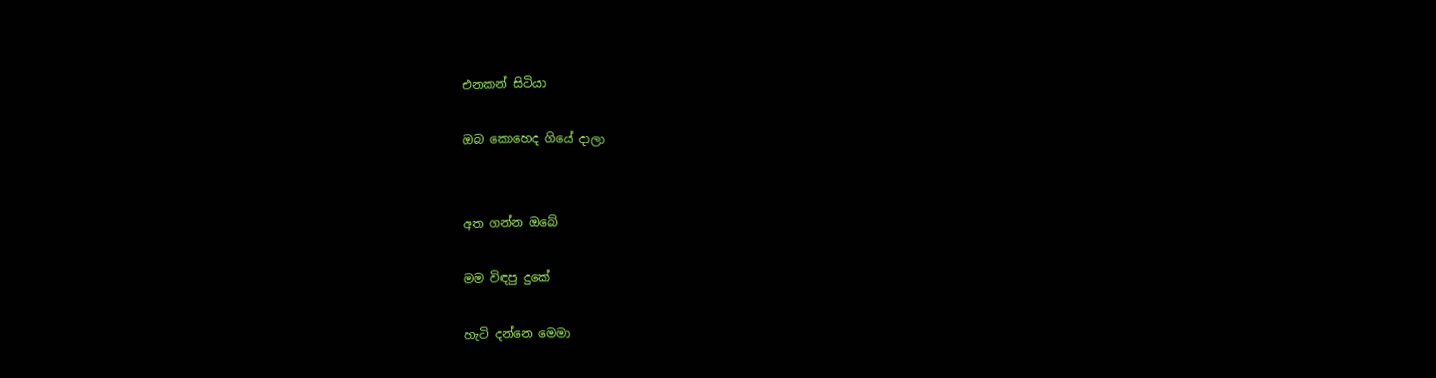එනකන් සිටියා

ඔබ කොහෙද ගියේ දාලා


අත ගන්න ඔබේ

මම විඳපු දුකේ

හැටි දන්නෙ මෙමා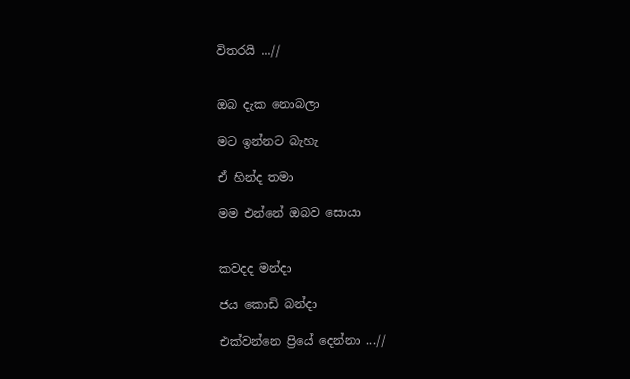විතරයි ...//


ඔබ දැක නොබලා

මට ඉන්නට බැහැ

ඒ හින්ද තමා

මම එන්නේ ඔබව සොයා


කවදද මන්දා

ජය කොඩි බන්දා

එක්වන්නෙ ප්‍රියේ දෙන්නා ...//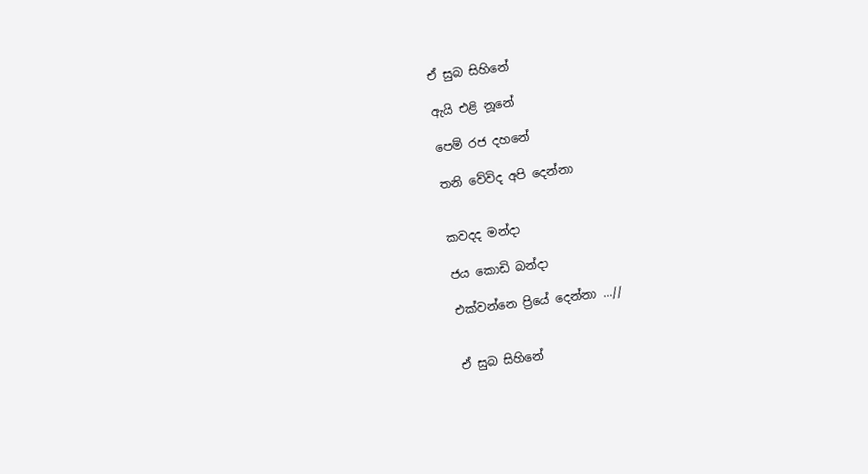ඒ සුබ සිහිනේ

ඇයි එළි නූනේ

පෙම් රජ දහනේ

තනි වේවිද අපි දෙන්නා


කවදද මන්දා

ජය කොඩි බන්දා

එක්වන්නෙ ප්‍රියේ දෙන්නා ...//


ඒ සුබ සිහිනේ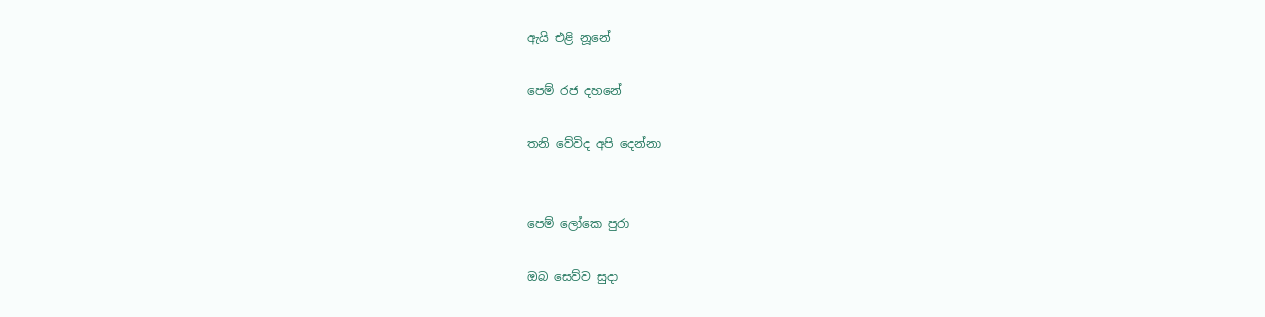ඇයි එළි නූනේ

පෙම් රජ දහනේ

තනි වේවිද අපි දෙන්නා


පෙම් ලෝකෙ පුරා

ඔබ සෙව්ව සුදා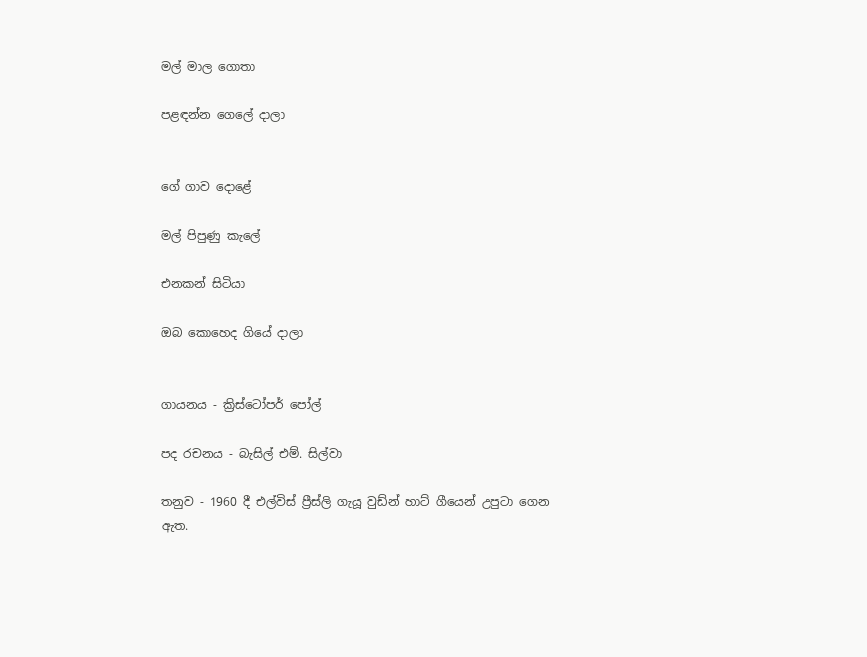මල් මාල ගොතා

පළඳන්න ගෙලේ දාලා


ගේ ගාව දොළේ

මල් පිපුණු කැලේ

එනකන් සිටියා

ඔබ කොහෙද ගියේ දාලා


ගායනය - ක්‍රිස්ටෝපර් පෝල්

පද රචනය - බැසිල් එම්. සිල්වා

තනුව - 1960 දී එල්විස් ප්‍රීස්ලි ගැයූ වුඩ්න් හාට් ගීයෙන් උපුටා ගෙන ඇත.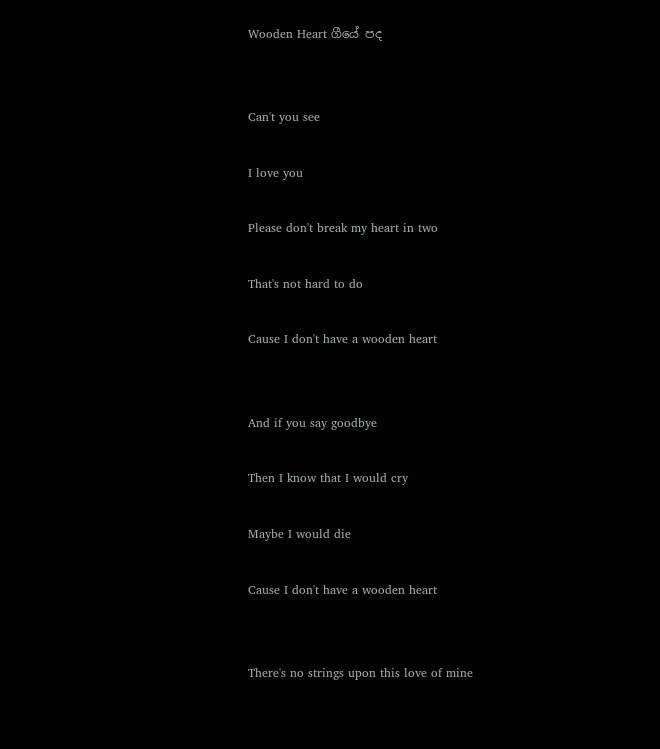Wooden Heart ගීයේ පද


Can't you see

I love you

Please don't break my heart in two

That's not hard to do

Cause I don't have a wooden heart


And if you say goodbye

Then I know that I would cry

Maybe I would die

Cause I don't have a wooden heart


There's no strings upon this love of mine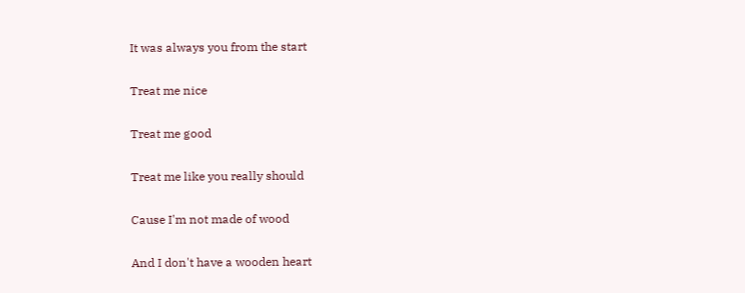It was always you from the start

Treat me nice

Treat me good

Treat me like you really should

Cause I'm not made of wood

And I don't have a wooden heart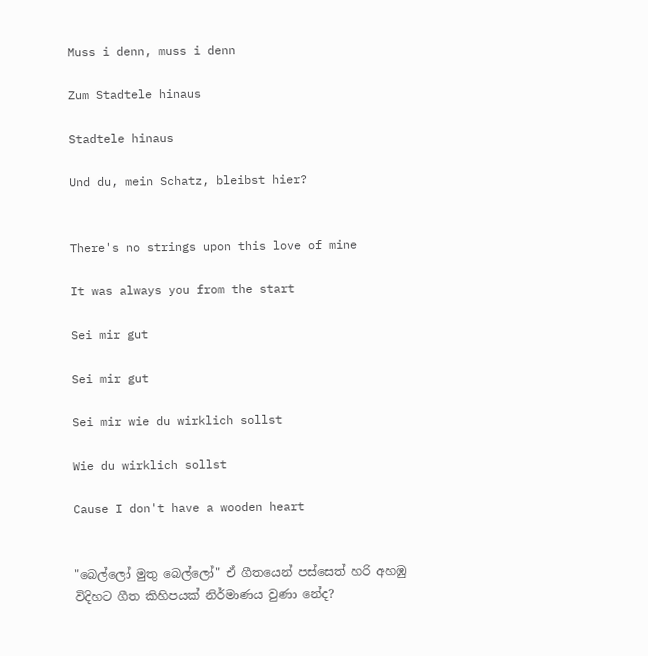Muss i denn, muss i denn

Zum Stadtele hinaus

Stadtele hinaus

Und du, mein Schatz, bleibst hier?


There's no strings upon this love of mine

It was always you from the start

Sei mir gut

Sei mir gut

Sei mir wie du wirklich sollst

Wie du wirklich sollst

Cause I don't have a wooden heart


"බෙල්ලෝ මුතු බෙල්ලෝ" ඒ ගීතයෙන් පස්සෙත් හරි අහඹු විදිහට ගීත කිහිපයක් නිර්මාණය වුණා නේද?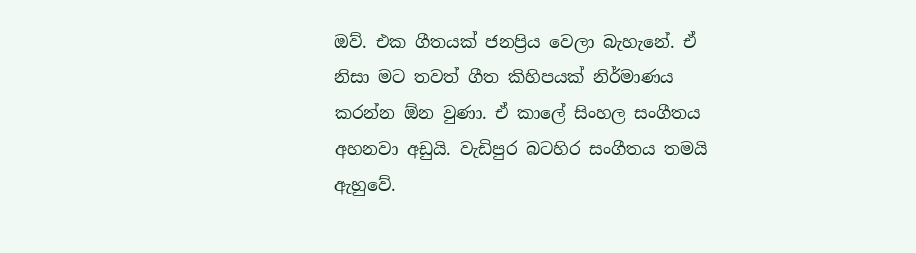ඔව්. එක ගීතයක් ජනප්‍රිය වෙලා බැහැනේ. ඒ නිසා මට තවත් ගීත කිහිපයක් නිර්මාණය කරන්න ඕන වුණා. ඒ කාලේ සිංහල සංගීතය අහනවා අඩුයි. වැඩිපුර බටහිර සංගීතය තමයි ඇහුවේ.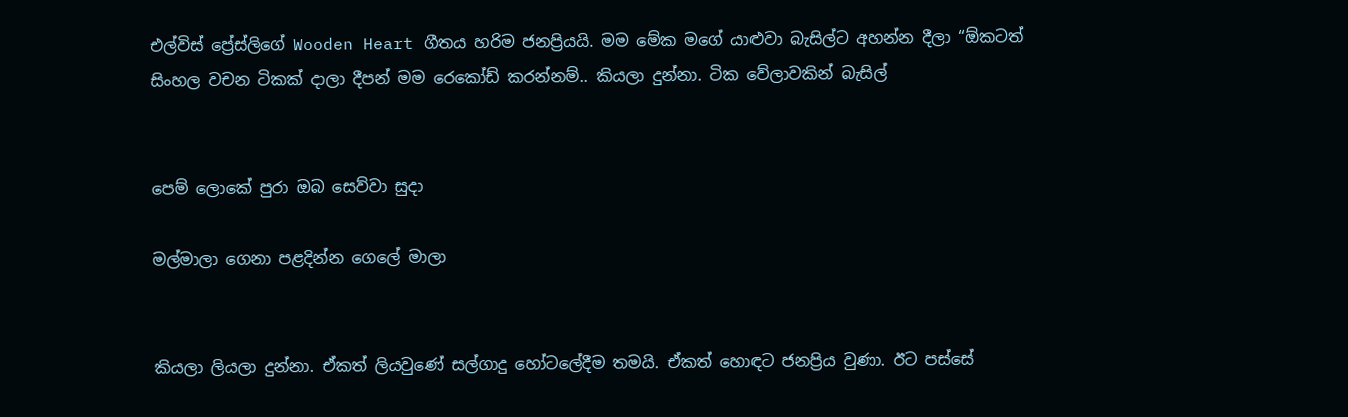එල්විස් ප්‍රේස්ලිගේ Wooden Heart ගීතය හරිම ජනප්‍රියයි. මම මේක මගේ යාළුවා බැසිල්ට අහන්න දීලා “ඕකටත් සිංහල වචන ටිකක් දාලා දීපන් මම රෙකෝඩ් කරන්නම්.. කියලා දුන්නා. ටික වේලාවකින් බැසිල්


පෙම් ලොකේ පුරා ඔබ සෙව්වා සුදා

මල්මාලා ගෙනා පළදින්න ගෙලේ මාලා


කියලා ලියලා දුන්නා. ඒකත් ලියවුණේ සල්ගාදු හෝටලේදීම තමයි. ඒකත් හොඳට ජනප්‍රිය වුණා. ඊට පස්සේ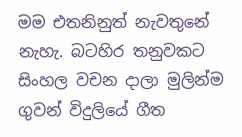මම එතනිනුත් නැවතුනේ නැහැ. බටහිර තනුවකට සිංහල වචන දාලා මුලින්ම ගුවන් විදුලියේ ගීත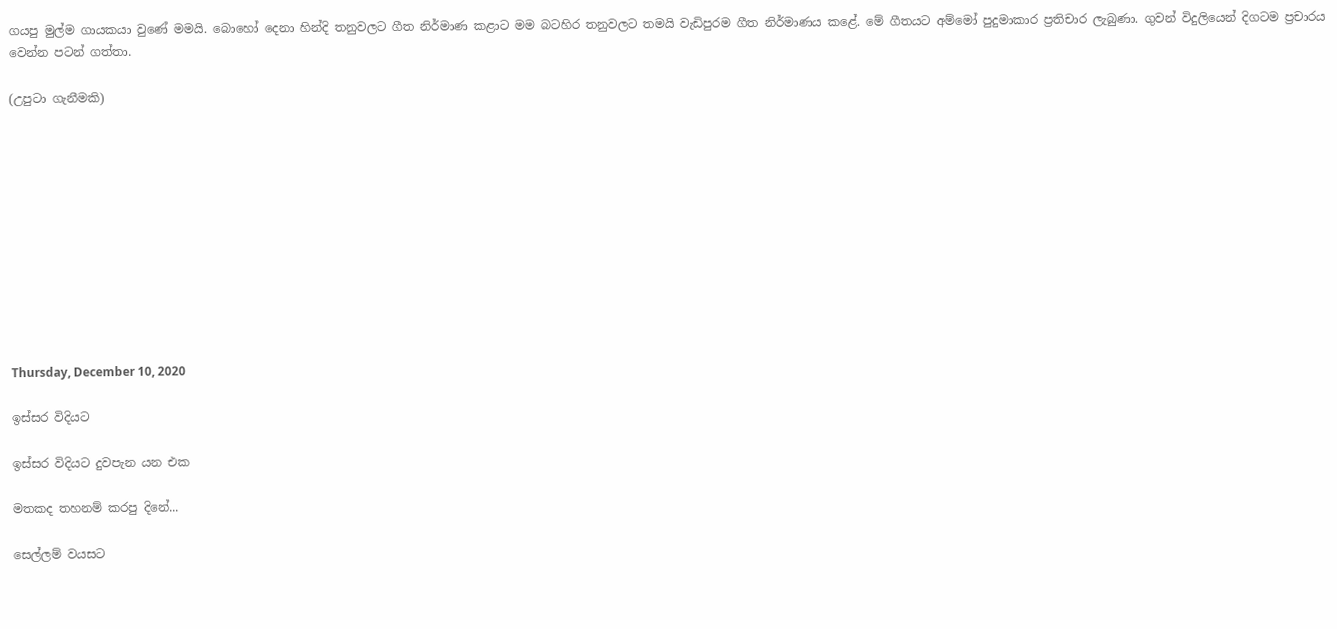ගයපු මුල්ම ගායකයා වුණේ මමයි. බොහෝ දෙනා හින්දි තනුවලට ගීත නිර්මාණ කළාට මම බටහිර තනුවලට තමයි වැඩිපුරම ගීත නිර්මාණය කළේ. මේ ගීතයට අම්මෝ පුදුමාකාර ප්‍රතිචාර ලැබුණා. ගුවන් විදුලියෙන් දිගටම ප්‍රචාරය වෙන්න පටන් ගත්තා.

(උපුටා ගැනීමකි)











Thursday, December 10, 2020

ඉස්සර විදියට

ඉස්සර විදියට දුවපැන යන එක

මතකද තහනම් කරපු දිනේ...

සෙල්ලම් වයසට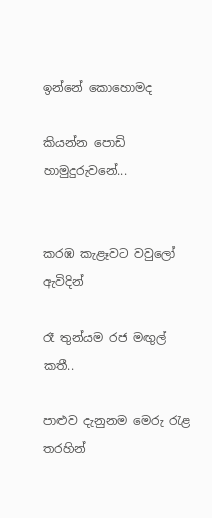ඉන්නේ කොහොමද

කියන්න පොඩි හාමුදුරුවනේ...


කරඹ කැළෑවට වවුලෝ ඇවිදින්

රෑ තුන්යම රජ මඟුල් කතී..

පාළුව දැනුනම මෙරු රැළ තරහින්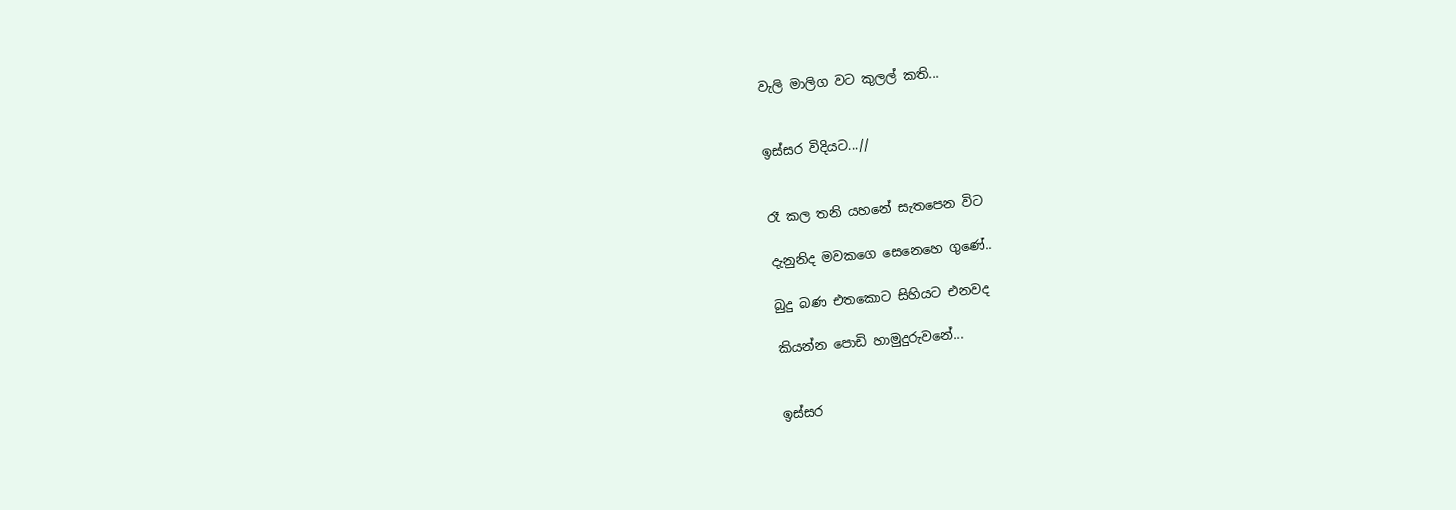වැලි මාලිග වට කුලල් කති...


ඉස්සර විදියට...//


රෑ කල තනි යහනේ සැතපෙන විට

දැනුනිද මවකගෙ සෙනෙහෙ ගුණේ..

බුදු බණ එතකොට සිහියට එනවද

කියන්න පොඩි හාමුදුරුවනේ...


ඉස්සර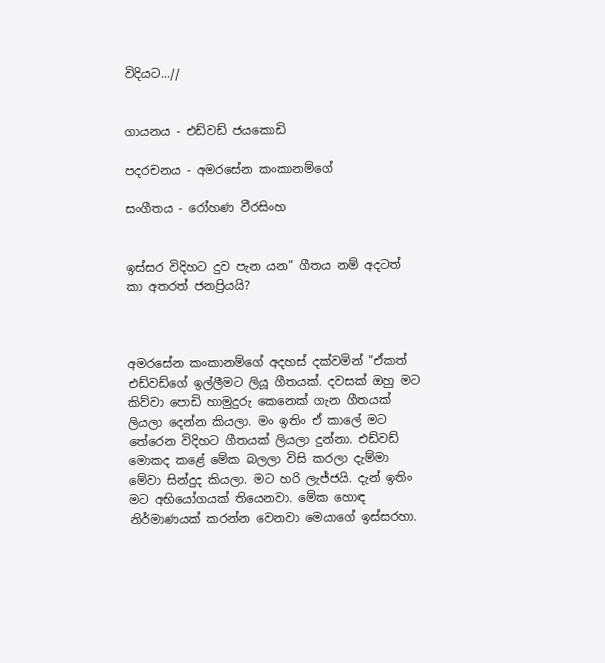විදියට...//


ගායනය - එඩ්වඩ් ජයකොඩි

පදරචනය - අමරසේන කංකානම්ගේ

සංගීතය - රෝහණ වීරසිංහ


ඉස්සර විදිහට දුව පැන යන” ගීතය නම් අදටත් කා අතරත් ජනප්‍රියයි?



අමරසේන කංකානම්ගේ අදහස් දක්වමින් "ඒකත් එඩ්වඩ්ගේ ඉල්ලීමට ලියූ ගීතයක්. දවසක් ඔහු මට කිව්වා පොඩි හාමුදුරු කෙනෙක් ගැන ගීතයක් ලියලා දෙන්න කියලා. මං ඉතිං ඒ කාලේ මට තේරෙන විදිහට ගීතයක් ලියලා දුන්නා. එඩ්වඩ් මොකද කළේ මේක බලලා විසි කරලා දැම්මා මේවා සින්දුද කියලා. මට හරි ලැජ්ජයි. දැන් ඉතිං මට අභියෝගයක් තියෙනවා. මේක හොඳ නිර්මාණයක් කරන්න වෙනවා මෙයාගේ ඉස්සරහා.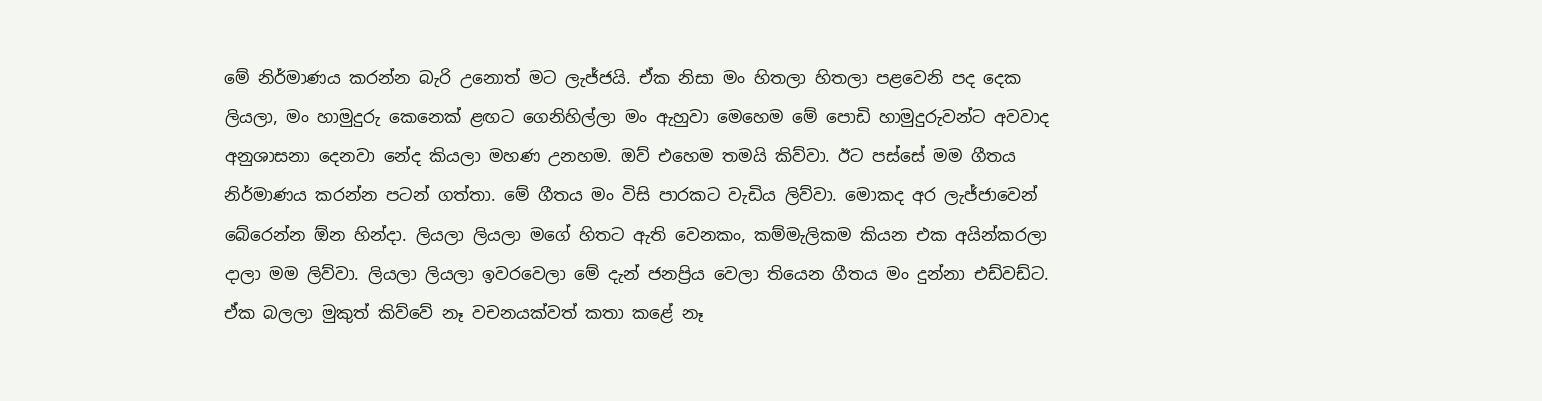මේ නිර්මාණය කරන්න බැරි උනොත් මට ලැජ්ජයි. ඒක නිසා මං හිතලා හිතලා පළවෙනි පද දෙක ලියලා, මං හාමුදුරු කෙනෙක් ළඟට ගෙනිහිල්ලා මං ඇහුවා මෙහෙම මේ පොඩි හාමුදුරුවන්ට අවවාද අනුශාසනා දෙනවා නේද කියලා මහණ උනහම. ඔව් එහෙම තමයි කිව්වා. ඊට පස්සේ මම ගීතය නිර්මාණය කරන්න පටන් ගත්තා. මේ ගීතය මං විසි පාරකට වැඩිය ලිව්වා. මොකද අර ලැජ්ජාවෙන් බේරෙන්න ඕන හින්දා. ලියලා ලියලා මගේ හිතට ඇති වෙනකං, කම්මැලිකම කියන එක අයින්කරලා දාලා මම ලිව්වා. ලියලා ලියලා ඉවරවෙලා මේ දැන් ජනප්‍රිය වෙලා තියෙන ගීතය මං දුන්නා එඩ්වඩ්ට. ඒක බලලා මුකුත් කිව්වේ නෑ වචනයක්වත් කතා කළේ නෑ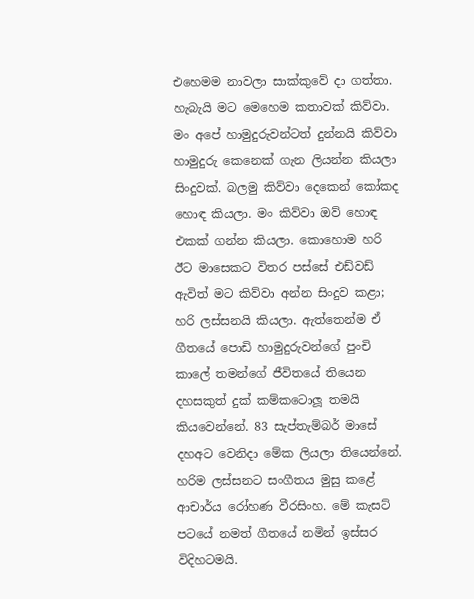එහෙමම නාවලා සාක්කුවේ දා ගත්තා. හැබැයි මට මෙහෙම කතාවක් කිව්වා. මං අපේ හාමුදුරුවන්ටත් දුන්නයි කිව්වා හාමුදුරු කෙනෙක් ගැන ලියන්න කියලා සිංදුවක්. බලමු කිව්වා දෙකෙන් කෝකද හොඳ කියලා. මං කිව්වා ඔව් හොඳ එකක් ගන්න කියලා. කොහොම හරි ඊට මාසෙකට විතර පස්සේ එඩ්වඩ් ඇවිත් මට කිව්වා අන්න සිංදුව කළා; හරි ලස්සනයි කියලා. ඇත්තෙන්ම ඒ ගීතයේ පොඩි හාමුදුරුවන්ගේ පුංචි කාලේ තමන්ගේ ජීවිතයේ තියෙන දහසකුත් දුක් කම්කටොලූ තමයි කියවෙන්නේ. 83 සැප්තැම්බර් මාසේ දහඅට වෙනිදා මේක ලියලා තියෙන්නේ. හරිම ලස්සනට සංගීතය මුසු කළේ ආචාර්ය රෝහණ වීරසිංහ. මේ කැසට් පටයේ නමත් ගීතයේ නමින් ඉස්සර විදිහටමයි.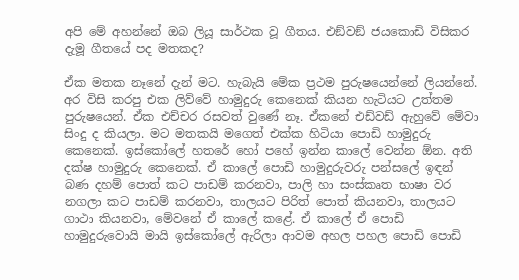අපි මේ අහන්නේ ඔබ ලියූ සාර්ථක වූ ගීතය. එඞ්වඞ් ජයකොඩි විසිකර දැමූ ගීතයේ පද මතකද?

ඒක මතක නෑනේ දැන් මට. හැබැයි මේක ප්‍රථම පුරුෂයෙන්නේ ලියන්නේ. අර විසි කරපු එක ලිව්වේ හාමුදුරු කෙනෙක් කියන හැටියට උත්තම පුරුෂයෙන්. ඒක එච්චර රසවත් වුණේ නෑ. ඒකනේ එඩ්වඩ් ඇහුවේ මේවා සිංදු ද කියලා. මට මතකයි මගෙත් එක්ක හිටියා පොඩි හාමුදුරු කෙනෙක්. ඉස්කෝලේ හතරේ හෝ පහේ ඉන්න කාලේ වෙන්න ඕන. අති දක්ෂ හාමුදුරු කෙනෙක්. ඒ කාලේ පොඩි හාමුදුරුවරු පන්සලේ ඉඳන් බණ දහම් පොත් කට පාඩම් කරනවා, පාලි හා සංස්කෘත භාෂා වර නගලා කට පාඩම් කරනවා, තාලයට පිරිත් පොත් කියනවා, තාලයට ගාථා කියනවා, මේවනේ ඒ කාලේ කළේ. ඒ කාලේ ඒ පොඩි හාමුදුරුවොයි මායි ඉස්කෝලේ ඇරිලා ආවම අහල පහල පොඩි පොඩි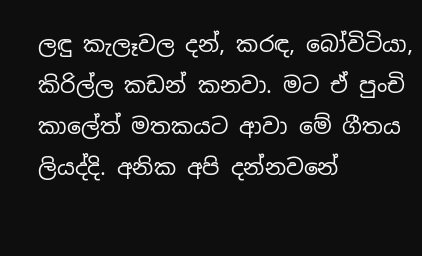ලඳු කැලෑවල දන්, කරඳ, බෝවිටියා, කිරිල්ල කඩන් කනවා. මට ඒ පුංචි කාලේත් මතකයට ආවා මේ ගීතය ලියද්දි. අනික අපි දන්නවනේ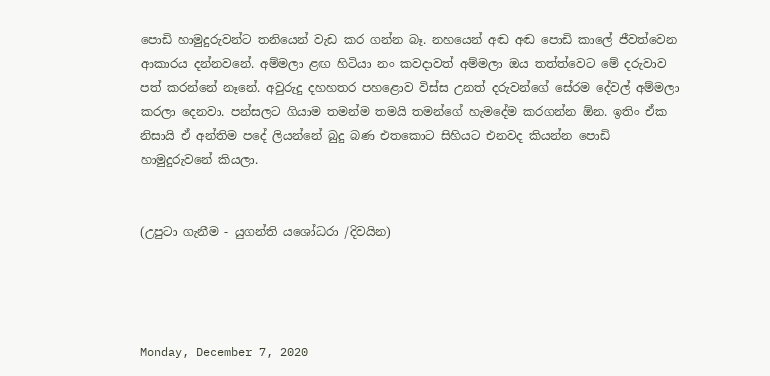පොඩි හාමුදුරුවන්ට තනියෙන් වැඩ කර ගන්න බෑ. නහයෙන් අඬ අඬ පොඩි කාලේ ජීවත්වෙන ආකාරය දන්නවනේ. අම්මලා ළඟ හිටියා නං කවදාවත් අම්මලා ඔය තත්ත්වෙට මේ දරුවාව පත් කරන්නේ නෑනේ. අවුරුදු දහහතර පහළොව විස්ස උනත් දරුවන්ගේ සේරම දේවල් අම්මලා කරලා දෙනවා. පන්සලට ගියාම තමන්ම තමයි තමන්ගේ හැමදේම කරගන්න ඕන. ඉතිං ඒක නිසායි ඒ අන්තිම පදේ ලියන්නේ බුදු බණ එතකොට සිහියට එනවද කියන්න පොඩි හාමුදුරුවනේ කියලා.


(උපුටා ගැනීම - යුගන්ති යශෝධරා /දිවයින)




Monday, December 7, 2020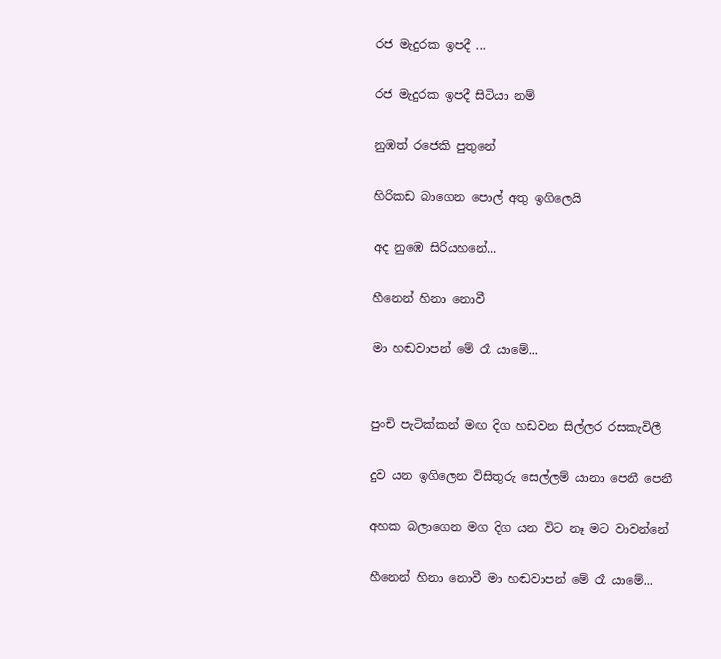රජ මැදුරක ඉපදී ...

රජ මැදුරක ඉපදී සිටියා නම්

නුඹත් රජෙකි පුතුනේ

හිරිකඩ බාගෙන පොල් අතු ඉගිලෙයි

අද නුඹෙ සිරියහනේ...

හීනෙන් හිනා නොවී

මා හඬවාපන් මේ රෑ යාමේ...


පුංචි පැටික්කන් මඟ දිග හඩවන සිල්ලර රසකැවිලී

දුව යන ඉගිලෙන විසිතුරු සෙල්ලම් යානා පෙනී පෙනී

අහක බලාගෙන මග දිග යන විට නෑ මට වාවන්නේ

හීනෙන් හිනා නොවී මා හඬවාපන් මේ රෑ යාමේ...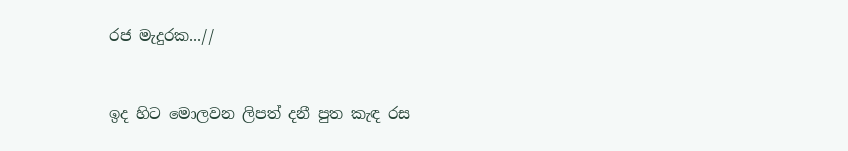රජ මැදුරක...//


ඉද හිට මොලවන ලිපත් දනී පුත කැඳ රස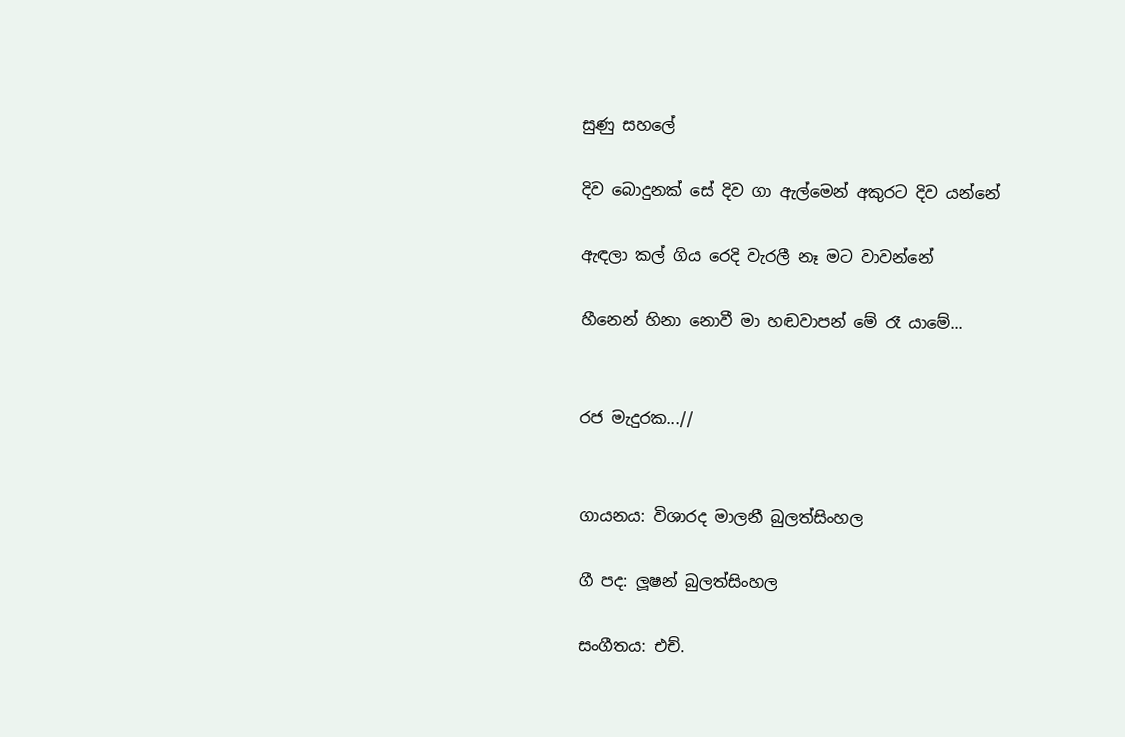සුණු සහලේ

දිව බොදුනක් සේ දිව ගා ඇල්මෙන් අකුරට දිව යන්නේ

ඇඳලා කල් ගිය රෙදි වැරලී නෑ මට වාවන්නේ

හීනෙන් හිනා නොවී මා හඬවාපන් මේ රෑ යාමේ...


රජ මැදුරක...//


ගායනය: විශාරද මාලනී බුලත්සිංහල

ගී පද: ලූෂන් බුලත්සිංහල

සංගීතය: එච්.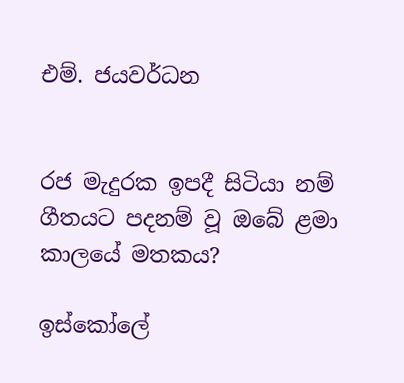එම්. ජයවර්ධන


රජ මැදුරක ඉපදී සිටියා නම් ගීතයට පදනම් වූ ඔබේ ළමා කාලයේ මතකය?

ඉස්කෝලේ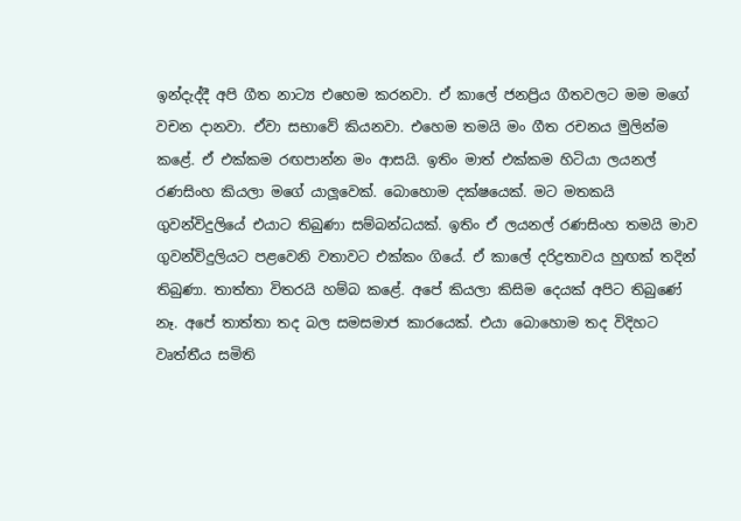ඉන්දැද්දී අපි ගීත නාට්‍ය එහෙම කරනවා. ඒ කාලේ ජනප්‍රිය ගීතවලට මම මගේ වචන දානවා. ඒවා සභාවේ කියනවා. එහෙම තමයි මං ගීත රචනය මුලින්ම කළේ. ඒ එක්කම රඟපාන්න මං ආසයි. ඉතිං මාත් එක්කම හිටියා ලයනල් රණසිංහ කියලා මගේ යාලූවෙක්. බොහොම දක්ෂයෙක්. මට මතකයි ගුවන්විදුලියේ එයාට තිබුණා සම්බන්ධයක්. ඉතිං ඒ ලයනල් රණසිංහ තමයි මාව ගුවන්විදුලියට පළවෙනි වතාවට එක්කං ගියේ. ඒ කාලේ දරිද්‍රතාවය හුඟක් තදින් තිබුණා. තාත්තා විතරයි හම්බ කළේ. අපේ කියලා කිසිම දෙයක් අපිට තිබුණේ නෑ. අපේ තාත්තා තද බල සමසමාජ කාරයෙක්. එයා බොහොම තද විදිහට වෘත්තීය සමිති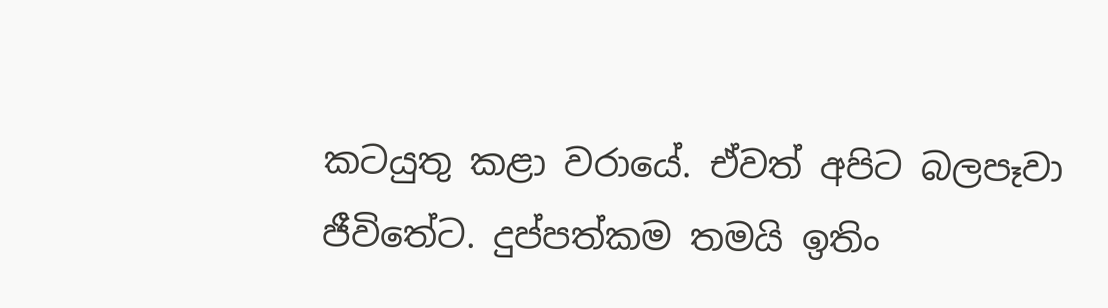කටයුතු කළා වරායේ. ඒවත් අපිට බලපෑවා ජීවිතේට. දුප්පත්කම තමයි ඉතිං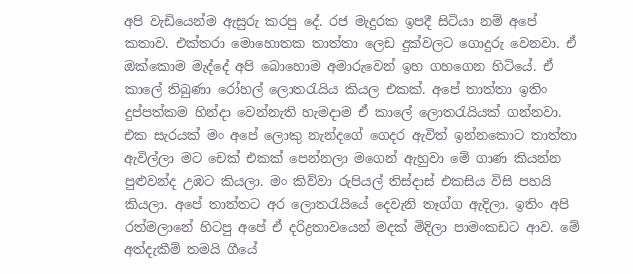අපි වැඩියෙන්ම ඇසුරු කරපු දේ. රජ මැදුරක ඉපදී සිටියා නම් අපේ කතාව. එක්තරා මොහොතක තාත්තා ලෙඩ දුක්වලට ගොදුරු වෙනවා. ඒ ඔක්කොම මැද්දේ අපි බොහොම අමාරුවෙන් ඉහ ගහගෙන හිටියේ. ඒ කාලේ තිබුණා රෝහල් ලොතරැයිය කියල එකක්. අපේ තාත්තා ඉතිං දුප්පත්කම හින්දා වෙන්නැති හැමදාම ඒ කාලේ ලොතරැයියක් ගන්නවා. එක සැරයක් මං අපේ ලොකු නැන්දගේ ගෙදර ඇවිත් ඉන්නකොට තාත්තා ඇවිල්ලා මට චෙක් එකක් පෙන්නලා මගෙන් ඇහුවා මේ ගාණ කියන්න පුළුවන්ද උඹට කියලා. මං කිව්වා රුපියල් තිස්දාස් එකසිය විසි පහයි කියලා. අපේ තාත්තට අර ලොතරැයියේ දෙවැනි තෑග්ග ඇදිලා. ඉතිං අපි රත්මලානේ හිටපු අපේ ඒ දරිද්‍රතාවයෙන් මදක් මිදිලා පාමංකඩට ආව. මේ අත්දැකීම් තමයි ගීයේ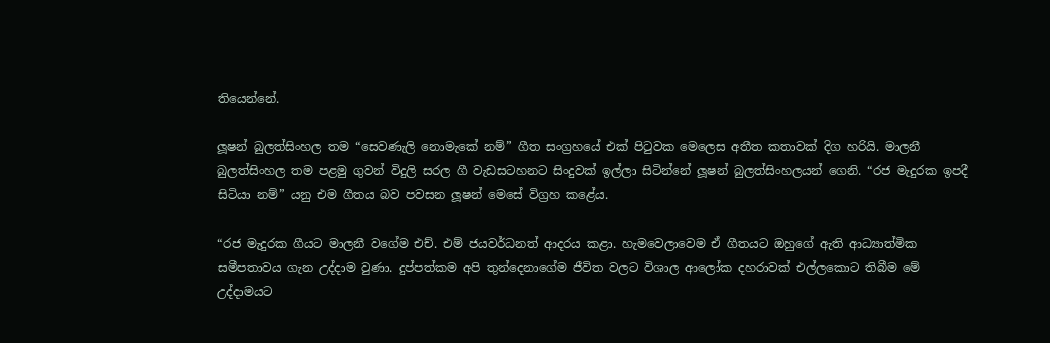තියෙන්නේ.

ලූෂන් බුලත්සිංහල තම “සෙවණැලි නොමැකේ නම්” ගීත සංග්‍රහයේ එක් පිටුවක මෙලෙස අතීත කතාවක් දිග හරියි. මාලනී බුලත්සිංහල තම පළමු ගුවන් විදුලි සරල ගී වැඩසටහනට සිංදුවක් ඉල්ලා සිටින්නේ ලූෂන් බුලත්සිංහලයන් ගෙනි. “රජ මැදුරක ඉපදී සිටියා නම්” යනු එම ගීතය බව පවසන ලූෂන් මෙසේ විග්‍රහ කළේය.

“රජ මැදුරක ගීයට මාලනී වගේම එච්. එම් ජයවර්ධනත් ආදරය කළා. හැමවෙලාවෙම ඒ ගීතයට ඔහුගේ ඇති ආධ්‍යාත්මික සමීපතාවය ගැන උද්දාම වුණා. දුප්පත්කම අපි තුන්දෙනාගේම ජීවිත වලට විශාල ආලෝක දහරාවක් එල්ලකොට තිබීම මේ උද්දාමයට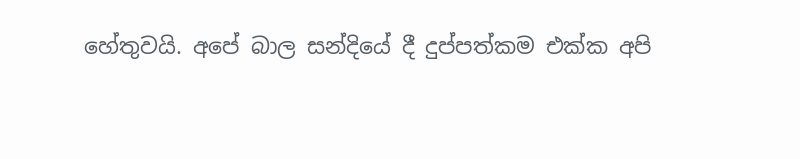හේතුවයි. අපේ බාල සන්දියේ දී දුප්පත්කම එක්ක අපි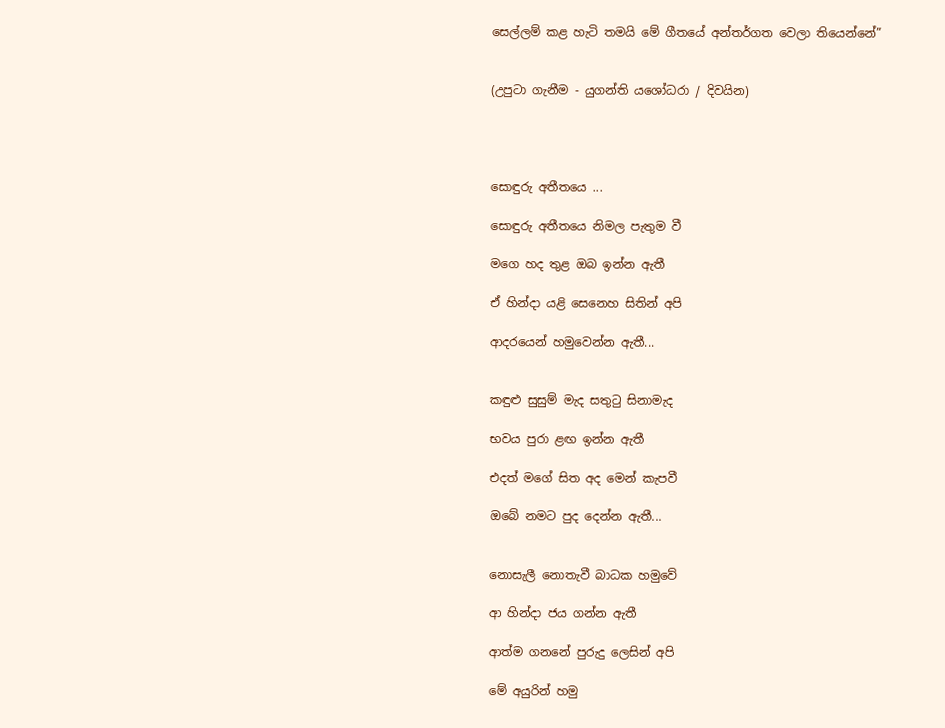සෙල්ලම් කළ හැටි තමයි මේ ගීතයේ අන්තර්ගත වෙලා තියෙන්නේ”


(උපුටා ගැනීම - යුගන්ති යශෝධරා / දිවයින)




සොඳුරු අතීතයෙ ...

සොඳුරු අතීතයෙ නිමල පැතුම වී

මගෙ හද තුළ ඔබ ඉන්න ඇතී

ඒ හින්දා යළි සෙනෙහ සිතින් අපි

ආදරයෙන් හමුවෙන්න ඇතී...


කඳුළු සුසුම් මැද සතුටු සිනාමැද

භවය පුරා ළඟ ඉන්න ඇතී

එදත් මගේ සිත අද මෙන් කැපවී

ඔබේ නමට පුද දෙන්න ඇතී...


නොසැලී නොතැවී බාධක හමුවේ

ආ හින්දා ජය ගන්න ඇතී

ආත්ම ගනනේ පුරුදු ලෙසින් අපි

මේ අයුරින් හමු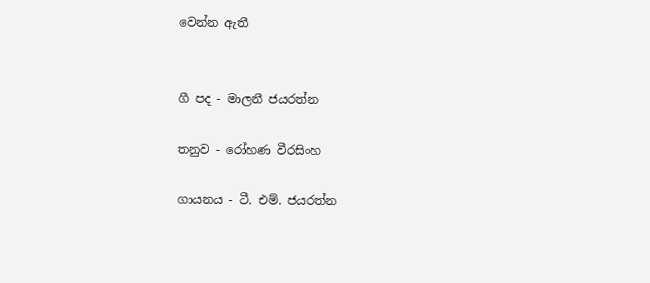වෙන්න ඇතී


ගී පද - මාලනී ජයරත්න

තනුව - රෝහණ වීරසිංහ

ගායනය - ටී. එම්. ජයරත්න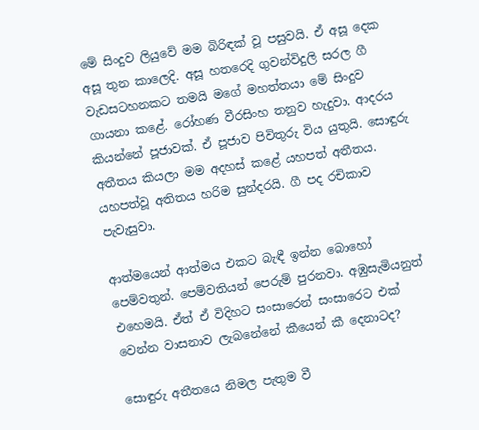මේ සිංදුව ලියුවේ මම බිරිඳක්‌ වූ පසුවයි. ඒ අසූ දෙක අසූ තුන කාලෙදි. අසූ හතරෙදි ගුවන්විදුලි සරල ගී වැඩසටහනකට තමයි මගේ මහත්තයා මේ සිංදුව ගායනා කළේ. රෝහණ වීරසිංහ තනුව හැදුවා. ආදරය කියන්නේ පූජාවක්‌. ඒ පූජාව පිවිතුරු විය යුතුයි. සොඳුරු අතීතය කියලා මම අදහස්‌ කළේ යහපත් අතීතය. යහපත්වූ අතිතය හරිම සුන්දරයි. ගී පද රචිකාව පැවැසුවා.

ආත්මයෙන් ආත්මය එකට බැඳී ඉන්න බොහෝ පෙම්වතුන්. පෙම්වතියන් පෙරුම් පුරනවා. අඹුසැමියනුත් එහෙමයි. ඒත් ඒ විදිහට සංසාරෙන් සංසාරෙට එක්‌ වෙන්න වාසනාව ලැබනේනේ කීයෙන් කී දෙනාටද?

සොඳුරු අතීතයෙ නිමල පැතුම වී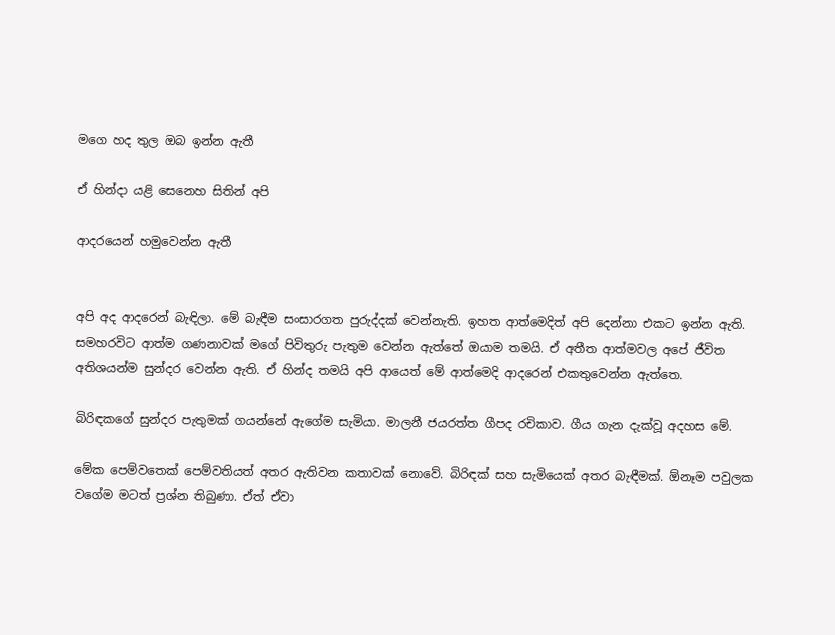මගෙ හද තුල ඔබ ඉන්න ඇතී

ඒ හින්දා යළි සෙනෙහ සිතින් අපි

ආදරයෙන් හමුවෙන්න ඇතී


අපි අද ආදරෙන් බැඳිලා. මේ බැඳීම සංසාරගත පුරුද්දක්‌ වෙන්නැති. ඉහත ආත්මෙදිත් අපි දෙන්නා එකට ඉන්න ඇති. සමහරවිට ආත්ම ගණනාවක්‌ මගේ පිවිතුරු පැතුම වෙන්න ඇත්තේ ඔයාම තමයි. ඒ අතීත ආත්මවල අපේ ජීවිත අතිශයන්ම සුන්දර වෙන්න ඇති. ඒ හින්ද තමයි අපි ආයෙත් මේ ආත්මෙදි ආදරෙන් එකතුවෙන්න ඇත්තෙ.

බිරිඳකගේ සුන්දර පැතුමක්‌ ගයන්නේ ඇගේම සැමියා. මාලනී ජයරත්ත ගීපද රචිකාව. ගීය ගැන දැක්‌වූ අදහස මේ.

මේක පෙම්වතෙක්‌ පෙම්වතියත් අතර ඇතිවන කතාවක්‌ නොවේ. බිරිඳක්‌ සහ සැමියෙක්‌ අතර බැඳීමක්‌. ඕනෑම පවුලක වගේම මටත් ප්‍රශ්න තිබුණා. ඒත් ඒවා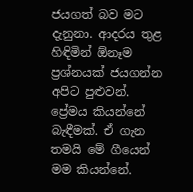ජයගත් බව මට දැනුනා. ආදරය තුළ හිඳිමින් ඕනෑම ප්‍රශ්නයක්‌ ජයගන්න අපිට පුළුවන්. ප්‍රේමය කියන්නේ බැඳීමක්‌. ඒ ගැන තමයි මේ ගීයෙන් මම කියන්නේ.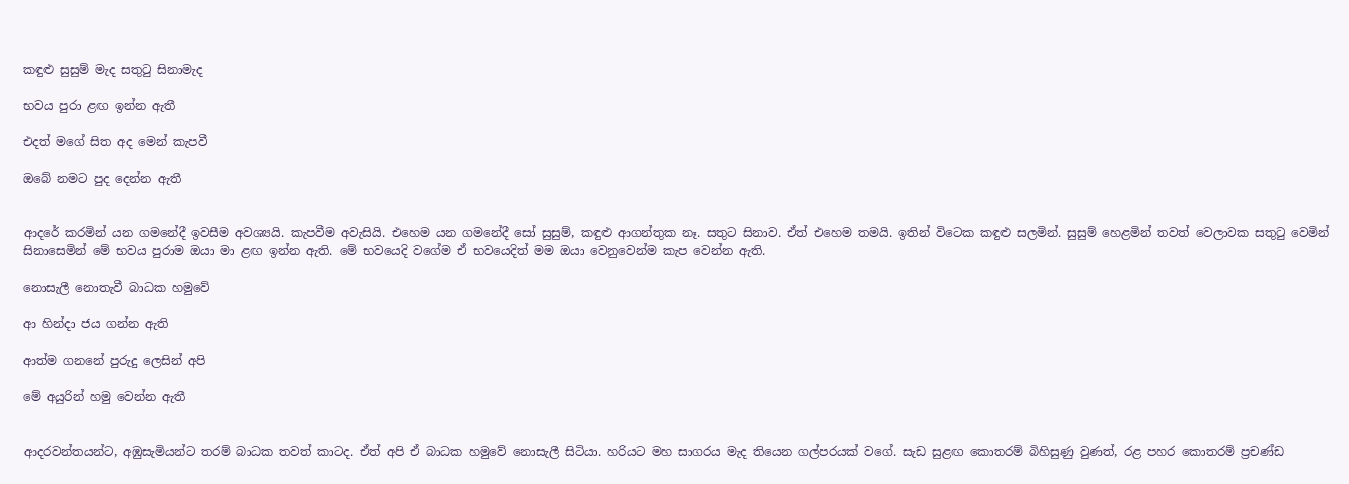කඳුළු සුසුම් මැද සතුටු සිනාමැද

භවය පුරා ළඟ ඉන්න ඇතී

එදත් මගේ සිත අද මෙන් කැපවී

ඔබේ නමට පුද දෙන්න ඇතී


ආදරේ කරමින් යන ගමනේදී ඉවසීම අවශ්‍යයි. කැපවීම අවැසියි. එහෙම යන ගමනේදී සෝ සුසුම්, කඳුළු ආගන්තුක නෑ. සතුට සිනාව. ඒත් එහෙම තමයි. ඉතින් විටෙක කඳුළු සලමින්. සුසුම් හෙළමින් තවත් වෙලාවක සතුටු වෙමින් සිනාසෙමින් මේ භවය පුරාම ඔයා මා ළඟ ඉන්න ඇති. මේ භවයෙදි වගේම ඒ භවයෙදිත් මම ඔයා වෙනුවෙන්ම කැප වෙන්න ඇති.

නොසැලී නොතැවී බාධක හමුවේ

ආ හින්දා ජය ගන්න ඇති

ආත්ම ගනනේ පුරුදු ලෙසින් අපි

මේ අයුරින් හමු වෙන්න ඇතී


ආදරවන්තයන්ට, අඹුසැමියන්ට තරම් බාධක තවත් කාටද. ඒත් අපි ඒ බාධක හමුවේ නොසැලී සිටියා. හරියට මහ සාගරය මැද තියෙන ගල්පරයක්‌ වගේ. සැඩ සුළඟ කොතරම් බිහිසුණු වුණත්, රළ පහර කොතරම් ප්‍රචණ්‌ඩ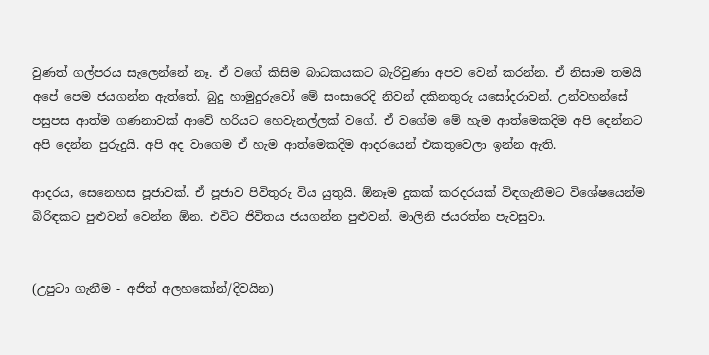වුණත් ගල්පරය සැලෙන්නේ නෑ. ඒ වගේ කිසිම බාධකයකට බැරිවුණා අපව වෙන් කරන්න. ඒ නිසාම තමයි අපේ පෙම ජයගන්න ඇත්තේ. බුදු හාමුදුරුවෝ මේ සංසාරෙදි නිවන් දකිනතුරු යසෝදරාවන්. උන්වහන්සේ පසුපස ආත්ම ගණනාවක්‌ ආවේ හරියට හෙවැනල්ලක්‌ වගේ. ඒ වගේම මේ හැම ආත්මෙකදිම අපි දෙන්නට අපි දෙන්න පුරුදුයි. අපි අද වාගෙම ඒ හැම ආත්මෙකදිම ආදරයෙන් එකතුවෙලා ඉන්න ඇති.

ආදරය, සෙනෙහස පූජාවක්‌. ඒ පූජාව පිවිතුරු විය යුතුයි. ඕනෑම දුකක්‌ කරදරයක්‌ විඳගැනීමට විශේෂයෙන්ම බිරිඳකට පුළුවන් වෙන්න ඕන. එවිට ජිවිතය ජයගන්න පුළුවන්. මාලිනි ජයරත්න පැවසුවා.


(උපුටා ගැනීම - අජිත් අලහකෝන්/දිවයින)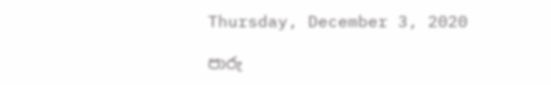Thursday, December 3, 2020

පාරු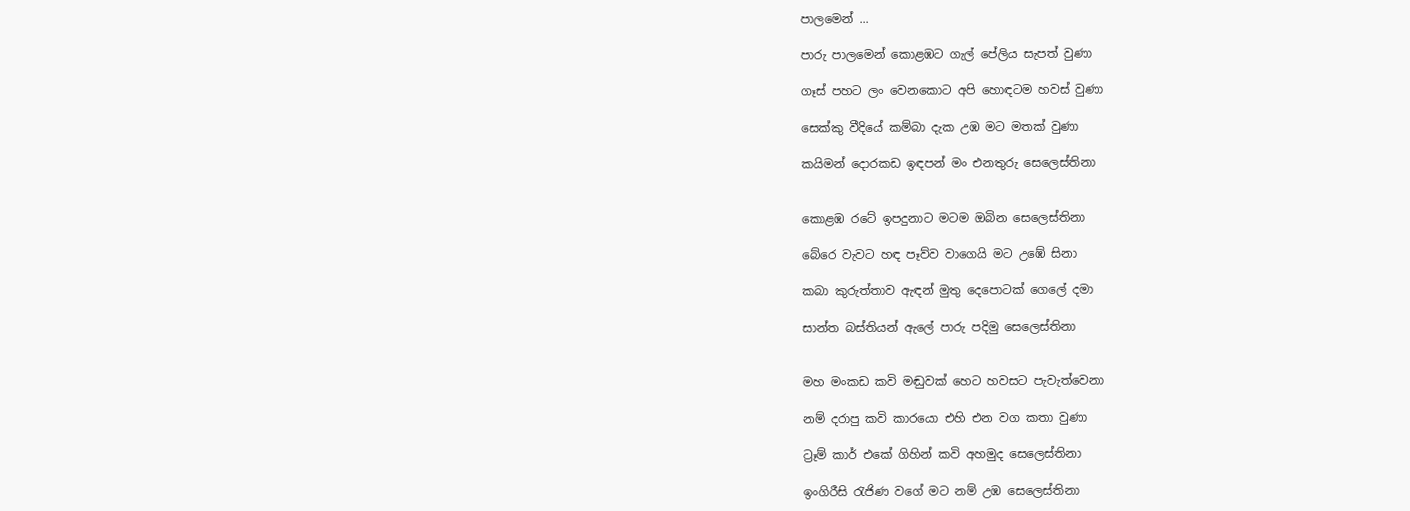පාලමෙන් ...

පාරු පාලමෙන් කොළඹට ගැල් පේලිය සැපත් වුණා

ගෑස් පහට ලං වෙනකොට අපි හොඳටම හවස් වුණා

සෙක්කු වීදියේ කම්බා දැක උඹ මට මතක් වුණා

කයිමන් දොරකඩ ඉඳපන් මං එනතුරු සෙලෙස්තිනා


කොළඹ රටේ ඉපදුනාට මටම ඔබින සෙලෙස්තිනා

බේරෙ වැවට හඳ පෑව්ව වාගෙයි මට උඹේ සිනා

කබා කුරුත්තාව ඇඳන් මුතු දෙපොටක් ගෙලේ දමා

සාන්ත බස්තියන් ඇලේ පාරු පදිමු සෙලෙස්තිනා


මහ මංකඩ කවි මඬුවක් හෙට හවසට පැවැත්වෙනා

නම් දරාපු කවි කාරයො එහි එන වග කතා වුණා

ට්‍රෑම් කාර් එකේ ගිහින් කවි අහමුද සෙලෙස්තිනා

ඉංගිරීසි රැජිණ වගේ මට නම් උඹ සෙලෙස්තිනා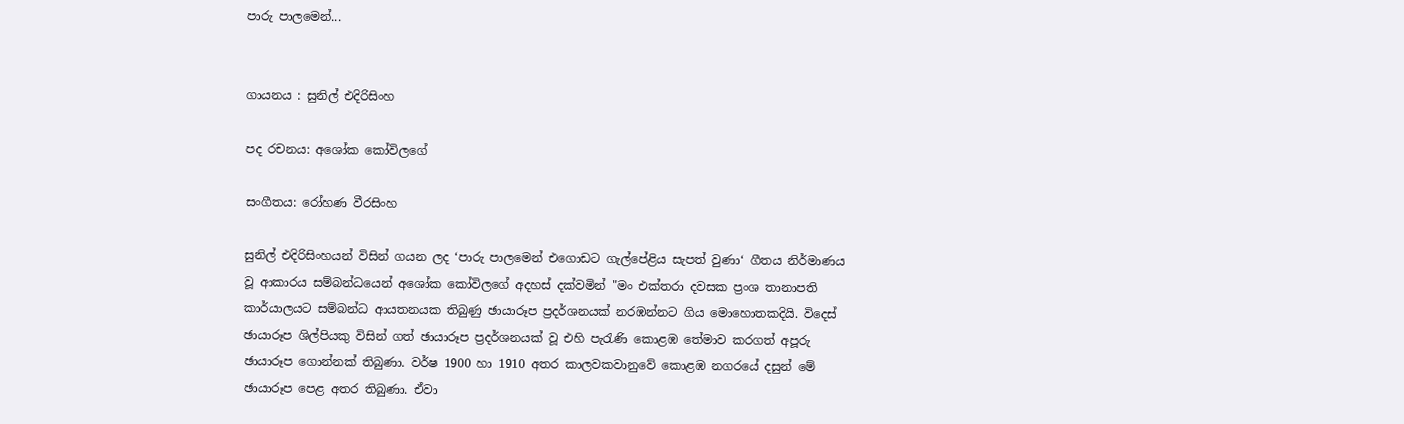පාරු පාලමෙන්...


ගායනය : සුනිල් එදිරිසිංහ

පද රචනය: අශෝක කෝවිලගේ

සංගීතය: රෝහණ වීරසිංහ

සුනිල් එදිරිසිංහයන් විසින් ගයන ලද ‘පාරු පාලමෙන් එගොඩට ගැල්පේළිය සැපත් වුණා‘ ගීතය නිර්මාණය වූ ආකාරය සම්බන්ධයෙන් අශෝක කෝවිලගේ අදහස් දක්වමින් "මං එක්තරා දවසක ප්‍රංශ තානාපති කාර්යාලයට සම්බන්ධ ආයතනයක තිබුණු ඡායාරූප ප්‍රදර්ශනයක් නරඹන්නට ගිය මොහොතකදියි. විදෙස් ඡායාරූප ශිල්පියකු විසින් ගත් ඡායාරූප ප්‍රදර්ශනයක් වූ එහි පැරැණි කොළඹ තේමාව කරගත් අපූරු ඡායාරූප ගොන්නක් තිබුණා. වර්ෂ 1900 හා 1910 අතර කාලවකවානුවේ කොළඹ නගරයේ දසුන් මේ ඡායාරූප පෙළ අතර තිබුණා. ඒවා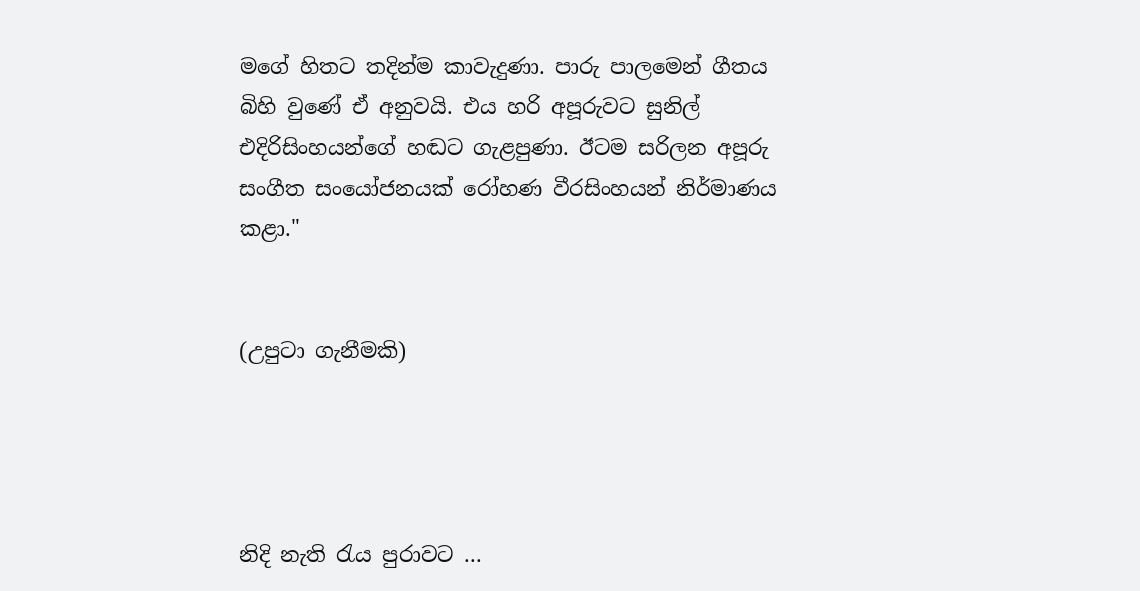මගේ හිතට තදින්ම කාවැදුණා. පාරු පාලමෙන් ගීතය බිහි වුණේ ඒ අනුවයි. එය හරි අපූරුවට සුනිල් එදිරිසිංහයන්ගේ හඬට ගැළපුණා. ඊටම සරිලන අපූරු සංගීත සංයෝජනයක් රෝහණ වීරසිංහයන් නිර්මාණය කළා."


(උපුටා ගැනීමකි)




නිදි නැති රැය පුරාවට ...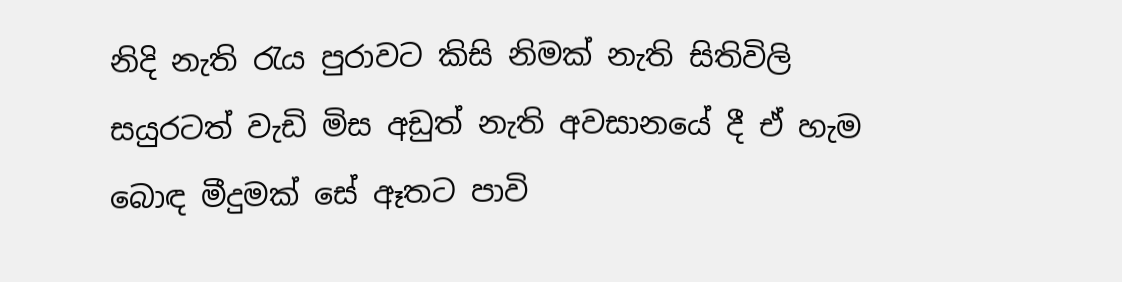නිදි නැති රැය පුරාවට කිසි නිමක් නැති සිතිවිලි සයුරටත් වැඩි මිස අඩුත් නැති අවසානයේ දී ඒ හැම බොඳ මීදුමක් සේ ඈතට පාවි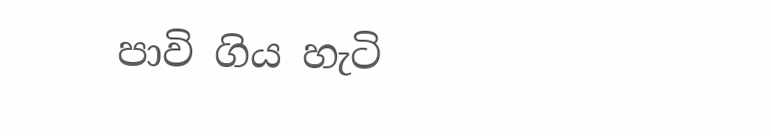පාවි ගිය හැටි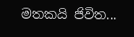මතකයි ජිවිත...